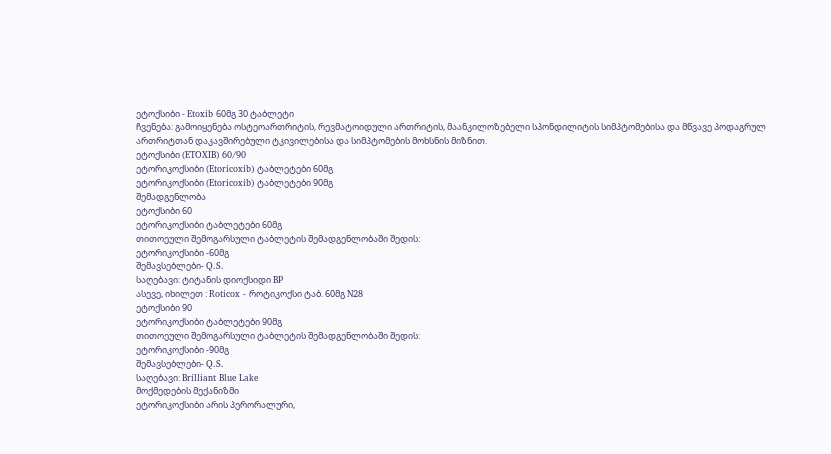ეტოქსიბი - Etoxib 60მგ 30 ტაბლეტი
ჩვენება: გამოიყენება ოსტეოართრიტის, რევმატოიდული ართრიტის, მაანკილოზებელი სპონდილიტის სიმპტომებისა და მწვავე პოდაგრულ ართრიტთან დაკავშირებული ტკივილებისა და სიმპტომების მოხსნის მიზნით.
ეტოქსიბი (ETOXIB) 60/90
ეტორიკოქსიბი (Etoricoxib) ტაბლეტები 60მგ
ეტორიკოქსიბი (Etoricoxib) ტაბლეტები 90მგ
შემადგენლობა
ეტოქსიბი 60
ეტორიკოქსიბი ტაბლეტები 60მგ
თითოეული შემოგარსული ტაბლეტის შემადგენლობაში შედის:
ეტორიკოქსიბი -60მგ
შემავსებლები- Q.S.
საღებავი: ტიტანის დიოქსიდი BP
ასევე, იხილეთ : Roticox - როტიკოქსი ტაბ. 60მგ N28
ეტოქსიბი 90
ეტორიკოქსიბი ტაბლეტები 90მგ
თითოეული შემოგარსული ტაბლეტის შემადგენლობაში შედის:
ეტორიკოქსიბი -90მგ
შემავსებლები- Q.S.
საღებავი: Brilliant Blue Lake
მოქმედების მექანიზმი
ეტორიკოქსიბი არის პერორალური,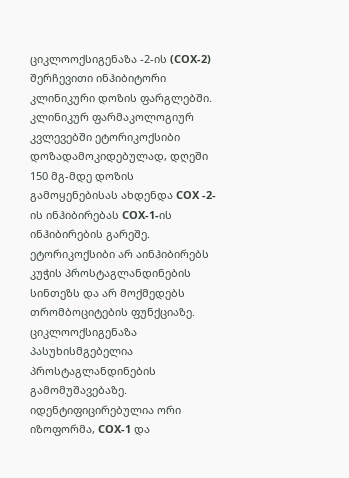ციკლოოქსიგენაზა -2-ის (COX-2) შერჩევითი ინჰიბიტორი კლინიკური დოზის ფარგლებში.
კლინიკურ ფარმაკოლოგიურ კვლევებში ეტორიკოქსიბი დოზადამოკიდებულად, დღეში 150 მგ-მდე დოზის გამოყენებისას ახდენდა COX -2-ის ინჰიბირებას COX-1-ის ინჰიბირების გარეშე. ეტორიკოქსიბი არ აინჰიბირებს კუჭის პროსტაგლანდინების სინთეზს და არ მოქმედებს თრომბოციტების ფუნქციაზე.
ციკლოოქსიგენაზა პასუხისმგებელია პროსტაგლანდინების გამომუშავებაზე. იდენტიფიცირებულია ორი იზოფორმა, COX-1 და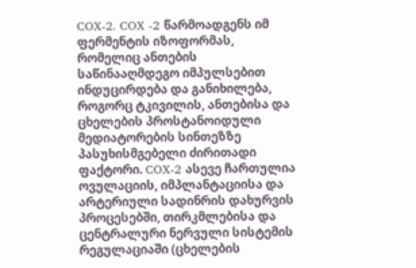COX-2. COX -2 წარმოადგენს იმ ფერმენტის იზოფორმას, რომელიც ანთების საწინააღმდეგო იმპულსებით ინდუცირდება და განიხილება, როგორც ტკივილის, ანთებისა და ცხელების პროსტანოიდული მედიატორების სინთეზზე პასუხისმგებელი ძირითადი ფაქტორი. COX-2 ასევე ჩართულია ოვულაციის, იმპლანტაციისა და არტერიული სადინრის დახურვის პროცესებში, თირკმლებისა და ცენტრალური ნერვული სისტემის რეგულაციაში (ცხელების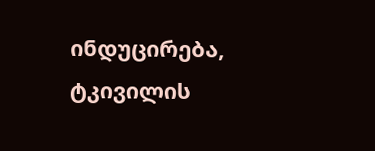ინდუცირება, ტკივილის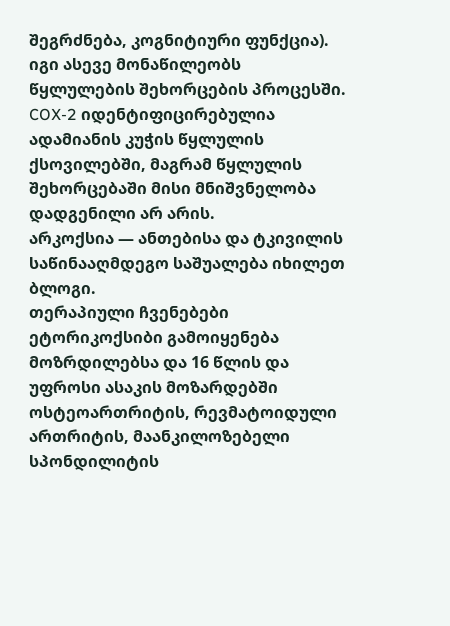შეგრძნება, კოგნიტიური ფუნქცია). იგი ასევე მონაწილეობს წყლულების შეხორცების პროცესში. COX-2 იდენტიფიცირებულია ადამიანის კუჭის წყლულის ქსოვილებში, მაგრამ წყლულის შეხორცებაში მისი მნიშვნელობა დადგენილი არ არის.
არკოქსია — ანთებისა და ტკივილის საწინააღმდეგო საშუალება იხილეთ ბლოგი.
თერაპიული ჩვენებები
ეტორიკოქსიბი გამოიყენება მოზრდილებსა და 16 წლის და უფროსი ასაკის მოზარდებში ოსტეოართრიტის, რევმატოიდული ართრიტის, მაანკილოზებელი სპონდილიტის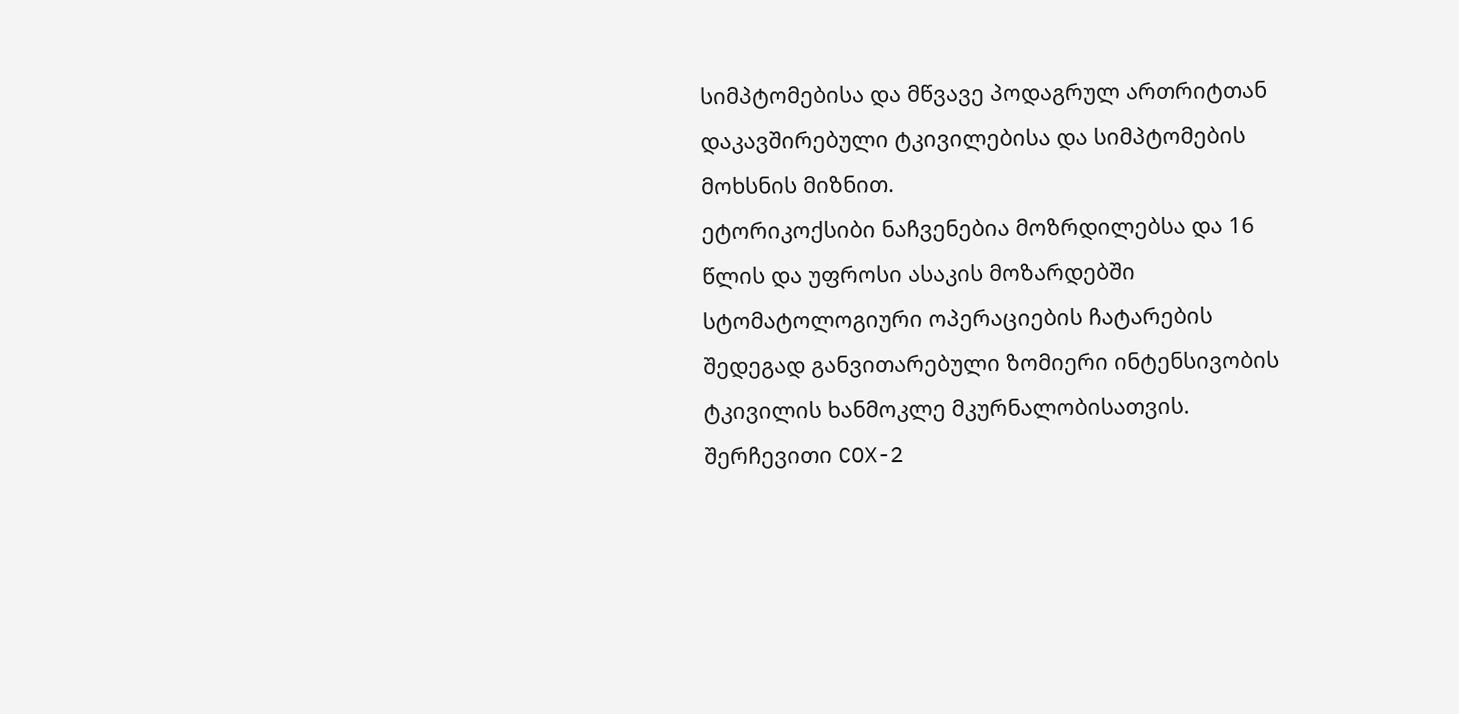სიმპტომებისა და მწვავე პოდაგრულ ართრიტთან დაკავშირებული ტკივილებისა და სიმპტომების მოხსნის მიზნით.
ეტორიკოქსიბი ნაჩვენებია მოზრდილებსა და 16 წლის და უფროსი ასაკის მოზარდებში სტომატოლოგიური ოპერაციების ჩატარების შედეგად განვითარებული ზომიერი ინტენსივობის ტკივილის ხანმოკლე მკურნალობისათვის.
შერჩევითი COX-2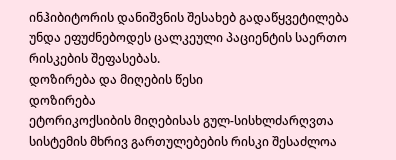ინჰიბიტორის დანიშვნის შესახებ გადაწყვეტილება უნდა ეფუძნებოდეს ცალკეული პაციენტის საერთო რისკების შეფასებას.
დოზირება და მიღების წესი
დოზირება
ეტორიკოქსიბის მიღებისას გულ-სისხლძარღვთა სისტემის მხრივ გართულებების რისკი შესაძლოა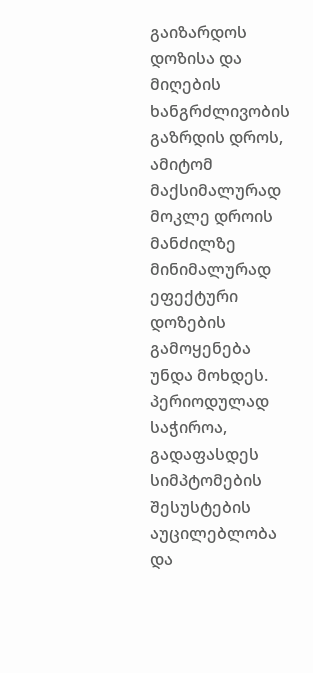გაიზარდოს დოზისა და მიღების ხანგრძლივობის გაზრდის დროს, ამიტომ მაქსიმალურად მოკლე დროის მანძილზე მინიმალურად ეფექტური დოზების გამოყენება უნდა მოხდეს. პერიოდულად საჭიროა, გადაფასდეს სიმპტომების შესუსტების აუცილებლობა და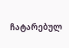ჩატარებულ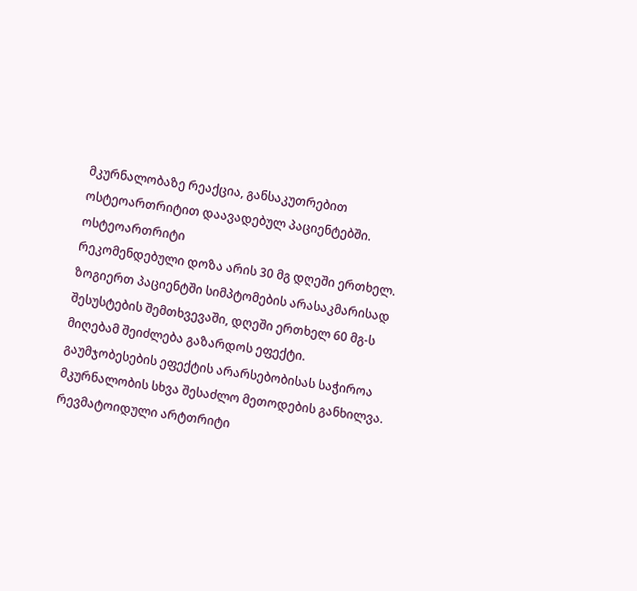მკურნალობაზე რეაქცია, განსაკუთრებით ოსტეოართრიტით დაავადებულ პაციენტებში.
ოსტეოართრიტი
რეკომენდებული დოზა არის 30 მგ დღეში ერთხელ. ზოგიერთ პაციენტში სიმპტომების არასაკმარისად შესუსტების შემთხვევაში, დღეში ერთხელ 60 მგ-ს მიღებამ შეიძლება გაზარდოს ეფექტი. გაუმჯობესების ეფექტის არარსებობისას საჭიროა მკურნალობის სხვა შესაძლო მეთოდების განხილვა.
რევმატოიდული არტთრიტი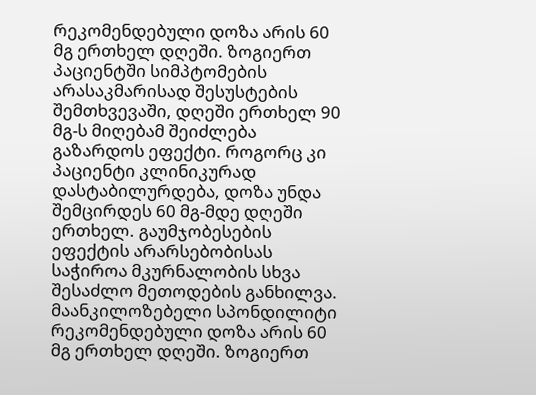რეკომენდებული დოზა არის 60 მგ ერთხელ დღეში. ზოგიერთ პაციენტში სიმპტომების არასაკმარისად შესუსტების შემთხვევაში, დღეში ერთხელ 90 მგ-ს მიღებამ შეიძლება გაზარდოს ეფექტი. როგორც კი პაციენტი კლინიკურად დასტაბილურდება, დოზა უნდა შემცირდეს 60 მგ-მდე დღეში ერთხელ. გაუმჯობესების ეფექტის არარსებობისას საჭიროა მკურნალობის სხვა შესაძლო მეთოდების განხილვა.
მაანკილოზებელი სპონდილიტი
რეკომენდებული დოზა არის 60 მგ ერთხელ დღეში. ზოგიერთ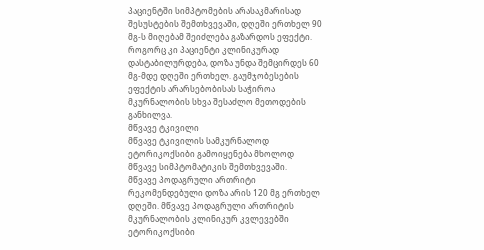პაციენტში სიმპტომების არასაკმარისად შესუსტების შემთხვევაში, დღეში ერთხელ 90 მგ-ს მიღებამ შეიძლება გაზარდოს ეფექტი. როგორც კი პაციენტი კლინიკურად დასტაბილურდება, დოზა უნდა შემცირდეს 60 მგ-მდე დღეში ერთხელ. გაუმჯობესების ეფექტის არარსებობისას საჭიროა მკურნალობის სხვა შესაძლო მეთოდების განხილვა.
მწვავე ტკივილი
მწვავე ტკივილის სამკურნალოდ ეტორიკოქსიბი გამოიყენება მხოლოდ მწვავე სიმპტომატიკის შემთხვევაში.
მწვავე პოდაგრული ართრიტი
რეკომენდებული დოზა არის 120 მგ ერთხელ დღეში. მწვავე პოდაგრული ართრიტის მკურნალობის კლინიკურ კვლევებში ეტორიკოქსიბი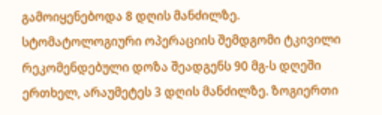გამოიყენებოდა 8 დღის მანძილზე.
სტომატოლოგიური ოპერაციის შემდგომი ტკივილი
რეკომენდებული დოზა შეადგენს 90 მგ-ს დღეში ერთხელ, არაუმეტეს 3 დღის მანძილზე. ზოგიერთი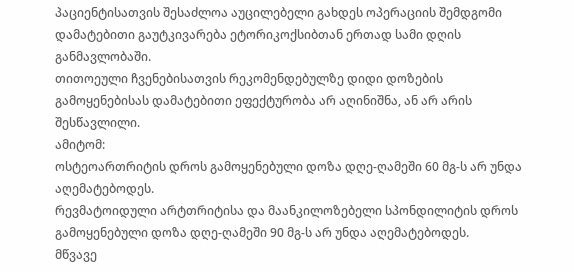პაციენტისათვის შესაძლოა აუცილებელი გახდეს ოპერაციის შემდგომი დამატებითი გაუტკივარება ეტორიკოქსიბთან ერთად სამი დღის განმავლობაში.
თითოეული ჩვენებისათვის რეკომენდებულზე დიდი დოზების გამოყენებისას დამატებითი ეფექტურობა არ აღინიშნა, ან არ არის შესწავლილი.
ამიტომ:
ოსტეოართრიტის დროს გამოყენებული დოზა დღე-ღამეში 60 მგ-ს არ უნდა აღემატებოდეს.
რევმატოიდული არტთრიტისა და მაანკილოზებელი სპონდილიტის დროს გამოყენებული დოზა დღე-ღამეში 90 მგ-ს არ უნდა აღემატებოდეს.
მწვავე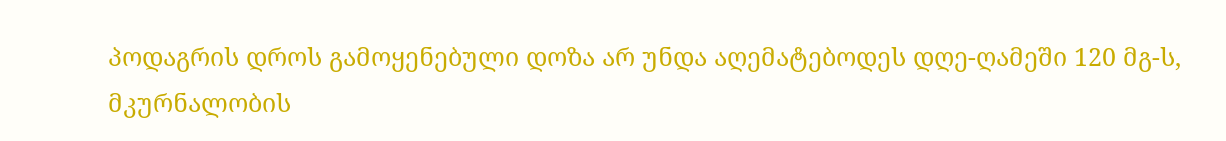პოდაგრის დროს გამოყენებული დოზა არ უნდა აღემატებოდეს დღე-ღამეში 120 მგ-ს, მკურნალობის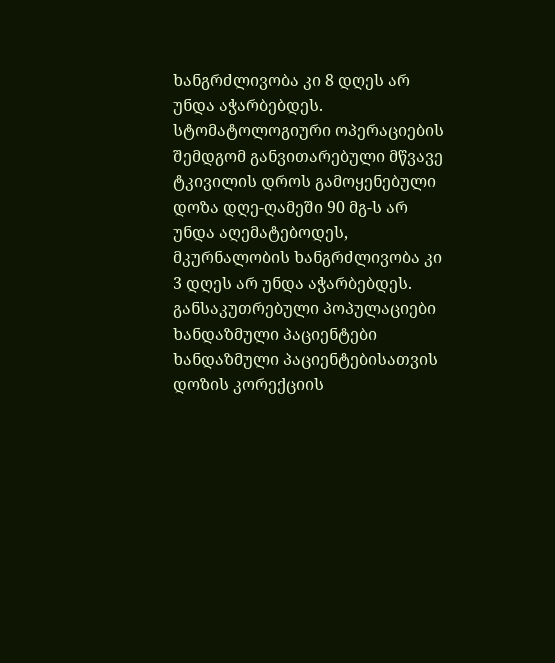ხანგრძლივობა კი 8 დღეს არ უნდა აჭარბებდეს.
სტომატოლოგიური ოპერაციების შემდგომ განვითარებული მწვავე ტკივილის დროს გამოყენებული დოზა დღე-ღამეში 90 მგ-ს არ უნდა აღემატებოდეს, მკურნალობის ხანგრძლივობა კი 3 დღეს არ უნდა აჭარბებდეს.
განსაკუთრებული პოპულაციები
ხანდაზმული პაციენტები
ხანდაზმული პაციენტებისათვის დოზის კორექციის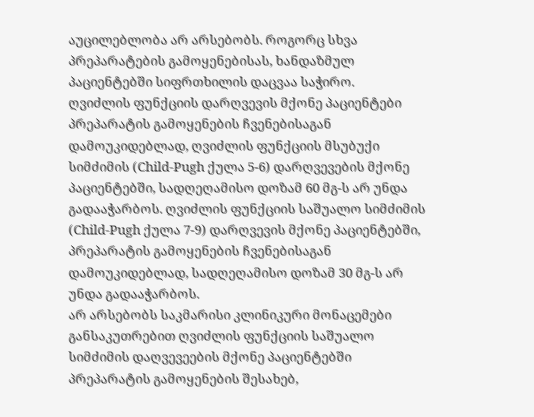აუცილებლობა არ არსებობს. როგორც სხვა პრეპარატების გამოყენებისას, ხანდაზმულ პაციენტებში სიფრთხილის დაცვაა საჭირო.
ღვიძლის ფუნქციის დარღვევის მქონე პაციენტები
პრეპარატის გამოყენების ჩვენებისაგან დამოუკიდებლად, ღვიძლის ფუნქციის მსუბუქი სიმძიმის (Child-Pugh ქულა 5-6) დარღვევების მქონე პაციენტებში, სადღეღამისო დოზამ 60 მგ-ს არ უნდა გადააჭარბოს. ღვიძლის ფუნქციის საშუალო სიმძიმის (Child-Pugh ქულა 7-9) დარღვევის მქონე პაციენტებში, პრეპარატის გამოყენების ჩვენებისაგან დამოუკიდებლად, სადღეღამისო დოზამ 30 მგ-ს არ უნდა გადააჭარბოს.
არ არსებობს საკმარისი კლინიკური მონაცემები განსაკუთრებით ღვიძლის ფუნქციის საშუალო სიმძიმის დაღვევეების მქონე პაციენტებში პრეპარატის გამოყენების შესახებ,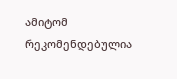ამიტომ რეკომენდებულია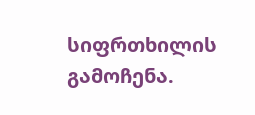სიფრთხილის გამოჩენა.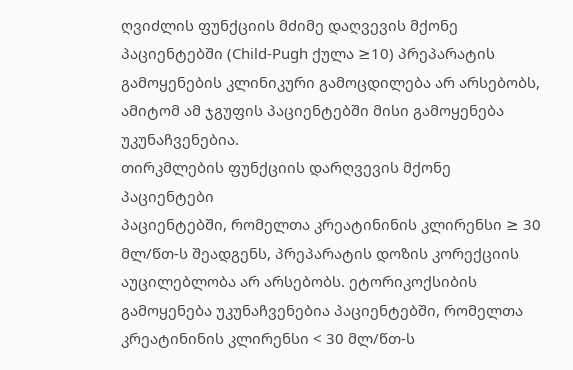ღვიძლის ფუნქციის მძიმე დაღვევის მქონე პაციენტებში (Child-Pugh ქულა ≥10) პრეპარატის გამოყენების კლინიკური გამოცდილება არ არსებობს, ამიტომ ამ ჯგუფის პაციენტებში მისი გამოყენება უკუნაჩვენებია.
თირკმლების ფუნქციის დარღვევის მქონე პაციენტები
პაციენტებში, რომელთა კრეატინინის კლირენსი ≥ 30 მლ/წთ-ს შეადგენს, პრეპარატის დოზის კორექციის აუცილებლობა არ არსებობს. ეტორიკოქსიბის გამოყენება უკუნაჩვენებია პაციენტებში, რომელთა კრეატინინის კლირენსი < 30 მლ/წთ-ს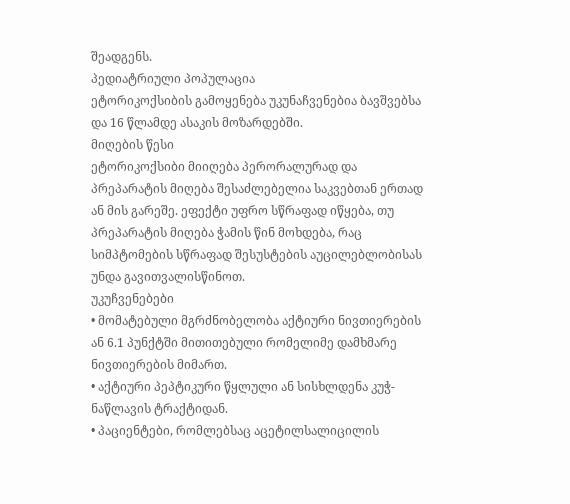შეადგენს.
პედიატრიული პოპულაცია
ეტორიკოქსიბის გამოყენება უკუნაჩვენებია ბავშვებსა და 16 წლამდე ასაკის მოზარდებში.
მიღების წესი
ეტორიკოქსიბი მიიღება პერორალურად და პრეპარატის მიღება შესაძლებელია საკვებთან ერთად ან მის გარეშე. ეფექტი უფრო სწრაფად იწყება, თუ პრეპარატის მიღება ჭამის წინ მოხდება, რაც სიმპტომების სწრაფად შესუსტების აუცილებლობისას უნდა გავითვალისწინოთ.
უკუჩვენებები
• მომატებული მგრძნობელობა აქტიური ნივთიერების ან 6.1 პუნქტში მითითებული რომელიმე დამხმარე ნივთიერების მიმართ.
• აქტიური პეპტიკური წყლული ან სისხლდენა კუჭ-ნაწლავის ტრაქტიდან.
• პაციენტები, რომლებსაც აცეტილსალიცილის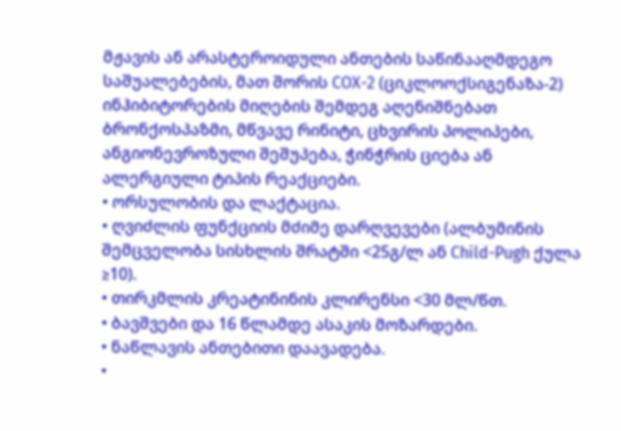მჟავის ან არასტეროიდული ანთების საწინააღმდეგო საშუალებების, მათ შორის COX-2 (ციკლოოქსიგენაზა-2) ინჰიბიტორების მიღების შემდეგ აღენიშნებათ ბრონქოსპაზმი, მწვავე რინიტი, ცხვირის პოლიპები, ანგიონევროზული შეშუპება, ჭინჭრის ციება ან ალერგიული ტიპის რეაქციები.
• ორსულობის და ლაქტაცია.
• ღვიძლის ფუნქციის მძიმე დარღვევები (ალბუმინის შემცველობა სისხლის შრატში <25გ/ლ ან Child-Pugh ქულა ≥10).
• თირკმლის კრეატინინის კლირენსი <30 მლ/წთ.
• ბავშვები და 16 წლამდე ასაკის მოზარდები.
• ნაწლავის ანთებითი დაავადება.
•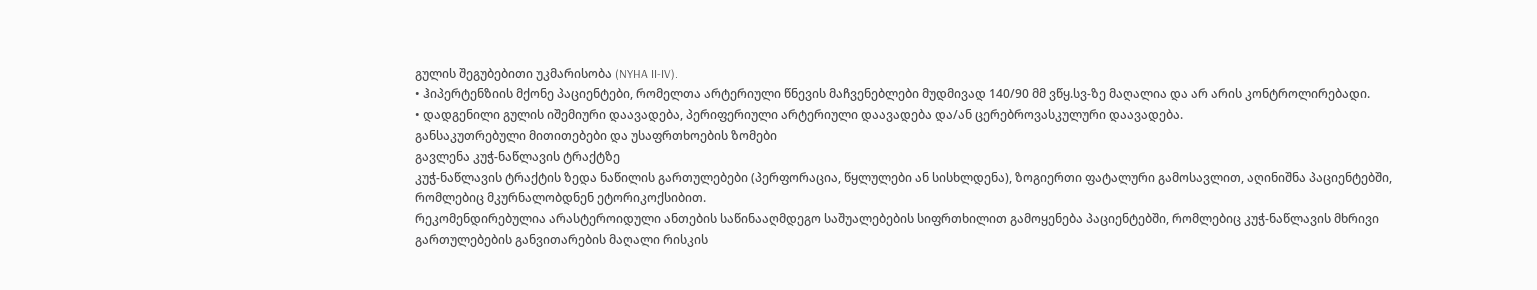გულის შეგუბებითი უკმარისობა (NYHA II-IV).
• ჰიპერტენზიის მქონე პაციენტები, რომელთა არტერიული წნევის მაჩვენებლები მუდმივად 140/90 მმ ვწყ.სვ-ზე მაღალია და არ არის კონტროლირებადი.
• დადგენილი გულის იშემიური დაავადება, პერიფერიული არტერიული დაავადება და/ან ცერებროვასკულური დაავადება.
განსაკუთრებული მითითებები და უსაფრთხოების ზომები
გავლენა კუჭ-ნაწლავის ტრაქტზე
კუჭ-ნაწლავის ტრაქტის ზედა ნაწილის გართულებები (პერფორაცია, წყლულები ან სისხლდენა), ზოგიერთი ფატალური გამოსავლით, აღინიშნა პაციენტებში, რომლებიც მკურნალობდნენ ეტორიკოქსიბით.
რეკომენდირებულია არასტეროიდული ანთების საწინააღმდეგო საშუალებების სიფრთხილით გამოყენება პაციენტებში, რომლებიც კუჭ-ნაწლავის მხრივი გართულებების განვითარების მაღალი რისკის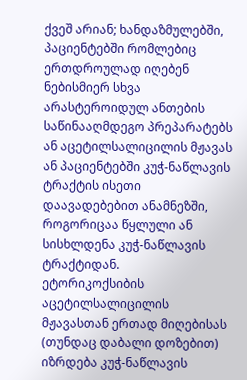ქვეშ არიან; ხანდაზმულებში, პაციენტებში რომლებიც ერთდროულად იღებენ ნებისმიერ სხვა არასტეროიდულ ანთების საწინააღმდეგო პრეპარატებს ან აცეტილსალიცილის მჟავას ან პაციენტებში კუჭ-ნაწლავის ტრაქტის ისეთი დაავადებებით ანამნეზში, როგორიცაა წყლული ან სისხლდენა კუჭ-ნაწლავის ტრაქტიდან.
ეტორიკოქსიბის აცეტილსალიცილის მჟავასთან ერთად მიღებისას (თუნდაც დაბალი დოზებით) იზრდება კუჭ-ნაწლავის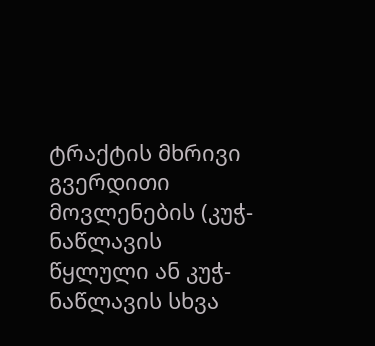ტრაქტის მხრივი გვერდითი მოვლენების (კუჭ-ნაწლავის წყლული ან კუჭ-ნაწლავის სხვა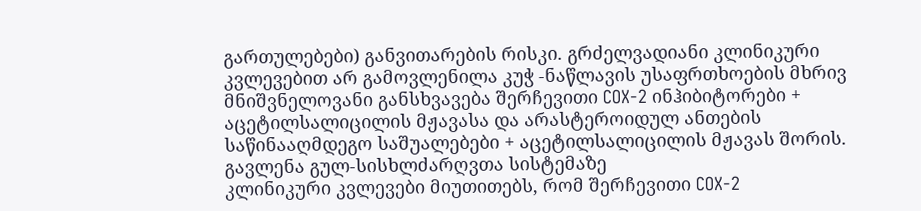გართულებები) განვითარების რისკი. გრძელვადიანი კლინიკური კვლევებით არ გამოვლენილა კუჭ -ნაწლავის უსაფრთხოების მხრივ მნიშვნელოვანი განსხვავება შერჩევითი COX-2 ინჰიბიტორები + აცეტილსალიცილის მჟავასა და არასტეროიდულ ანთების საწინააღმდეგო საშუალებები + აცეტილსალიცილის მჟავას შორის.
გავლენა გულ-სისხლძარღვთა სისტემაზე
კლინიკური კვლევები მიუთითებს, რომ შერჩევითი COX-2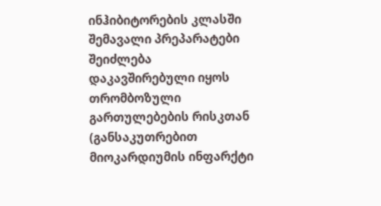ინჰიბიტორების კლასში შემავალი პრეპარატები შეიძლება დაკავშირებული იყოს თრომბოზული გართულებების რისკთან (განსაკუთრებით მიოკარდიუმის ინფარქტი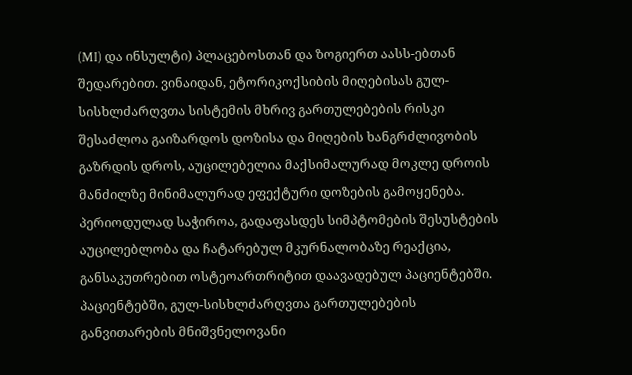(MI) და ინსულტი) პლაცებოსთან და ზოგიერთ აასს-ებთან შედარებით. ვინაიდან, ეტორიკოქსიბის მიღებისას გულ-სისხლძარღვთა სისტემის მხრივ გართულებების რისკი შესაძლოა გაიზარდოს დოზისა და მიღების ხანგრძლივობის გაზრდის დროს, აუცილებელია მაქსიმალურად მოკლე დროის მანძილზე მინიმალურად ეფექტური დოზების გამოყენება. პერიოდულად საჭიროა, გადაფასდეს სიმპტომების შესუსტების აუცილებლობა და ჩატარებულ მკურნალობაზე რეაქცია, განსაკუთრებით ოსტეოართრიტით დაავადებულ პაციენტებში. პაციენტებში, გულ-სისხლძარღვთა გართულებების განვითარების მნიშვნელოვანი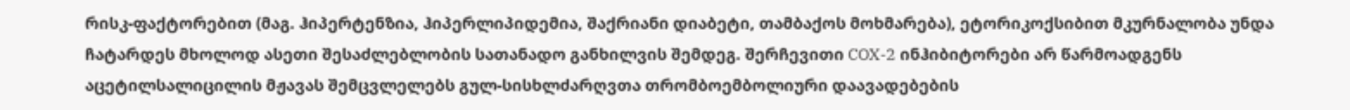რისკ-ფაქტორებით (მაგ. ჰიპერტენზია, ჰიპერლიპიდემია, შაქრიანი დიაბეტი, თამბაქოს მოხმარება), ეტორიკოქსიბით მკურნალობა უნდა ჩატარდეს მხოლოდ ასეთი შესაძლებლობის სათანადო განხილვის შემდეგ. შერჩევითი COX-2 ინჰიბიტორები არ წარმოადგენს აცეტილსალიცილის მჟავას შემცვლელებს გულ-სისხლძარღვთა თრომბოემბოლიური დაავადებების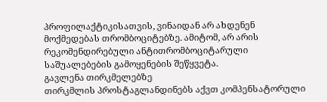პროფილაქტიკისათვის, ვინაიდან არ ახდენენ მოქმედებას თრომბოციტებზე. ამიტომ, არ არის რეკომენდირებული ანტითრომბოციტარული საშუალებების გამოყენების შეწყვეტა.
გავლენა თირკმელებზე
თირკმლის პროსტაგლანდინებს აქვთ კომპენსატორული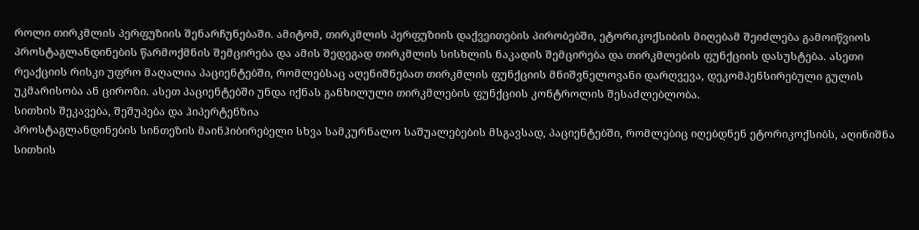როლი თირკმლის პერფუზიის შენარჩუნებაში. ამიტომ, თირკმლის პერფუზიის დაქვეითების პირობებში, ეტორიკოქსიბის მიღებამ შეიძლება გამოიწვიოს პროსტაგლანდინების წარმოქმნის შემცირება და ამის შედეგად თირკმლის სისხლის ნაკადის შემცირება და თირკმლების ფუნქციის დასუსტება. ასეთი რეაქციის რისკი უფრო მაღალია პაციენტებში, რომლებსაც აღენიშნებათ თირკმლის ფუნქციის მნიშვნელოვანი დარღვევა, დეკომპენსირებული გულის უკმარისობა ან ციროზი. ასეთ პაციენტებში უნდა იქნას განხილული თირკმლების ფუნქციის კონტროლის შესაძლებლობა.
სითხის შეკავება, შეშუპება და ჰიპერტენზია
პროსტაგლანდინების სინთეზის მაინჰიბირებელი სხვა სამკურნალო საშუალებების მსგავსად, პაციენტებში, რომლებიც იღებდნენ ეტორიკოქსიბს, აღინიშნა სითხის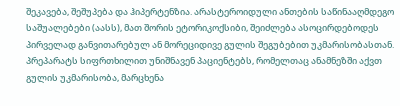შეკავება, შეშუპება და ჰიპერტენზია. არასტეროიდული ანთების საწინააღმდეგო საშუალებები (აასს), მათ შორის ეტორიკოქსიბი, შეიძლება ასოცირდებოდეს პირველად განვითარებულ ან მორეციდივე გულის შეგუბებით უკმარისობასთან. პრეპარატს სიფრთხილით უნიშნავენ პაციენტებს, რომელთაც ანამნეზში აქვთ გულის უკმარისობა, მარცხენა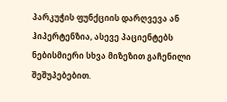პარკუჭის ფუნქციის დარღვევა ან ჰიპერტენზია, ასევე პაციენტებს ნებისმიერი სხვა მიზეზით გაჩენილი შეშუპებებით.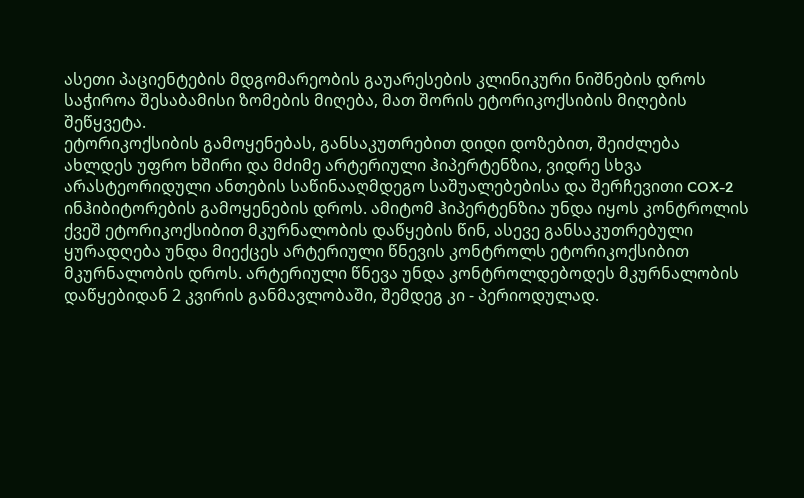ასეთი პაციენტების მდგომარეობის გაუარესების კლინიკური ნიშნების დროს საჭიროა შესაბამისი ზომების მიღება, მათ შორის ეტორიკოქსიბის მიღების შეწყვეტა.
ეტორიკოქსიბის გამოყენებას, განსაკუთრებით დიდი დოზებით, შეიძლება ახლდეს უფრო ხშირი და მძიმე არტერიული ჰიპერტენზია, ვიდრე სხვა არასტეორიდული ანთების საწინააღმდეგო საშუალებებისა და შერჩევითი COX-2 ინჰიბიტორების გამოყენების დროს. ამიტომ ჰიპერტენზია უნდა იყოს კონტროლის ქვეშ ეტორიკოქსიბით მკურნალობის დაწყების წინ, ასევე განსაკუთრებული ყურადღება უნდა მიექცეს არტერიული წნევის კონტროლს ეტორიკოქსიბით მკურნალობის დროს. არტერიული წნევა უნდა კონტროლდებოდეს მკურნალობის დაწყებიდან 2 კვირის განმავლობაში, შემდეგ კი - პერიოდულად.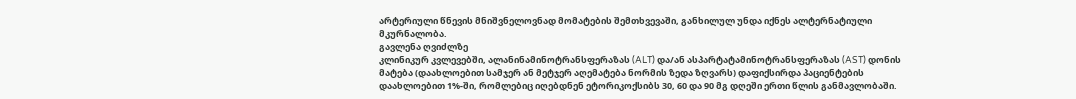არტერიული წნევის მნიშვნელოვნად მომატების შემთხვევაში, განხილულ უნდა იქნეს ალტერნატიული მკურნალობა.
გავლენა ღვიძლზე
კლინიკურ კვლევებში, ალანინამინოტრანსფერაზას (ALT) და/ან ასპარტატამინოტრანსფერაზას (AST) დონის მატება (დაახლოებით სამჯერ ან მეტჯერ აღემატება ნორმის ზედა ზღვარს) დაფიქსირდა პაციენტების დაახლოებით 1%-ში, რომლებიც იღებდნენ ეტორიკოქსიბს 30, 60 და 90 მგ დღეში ერთი წლის განმავლობაში.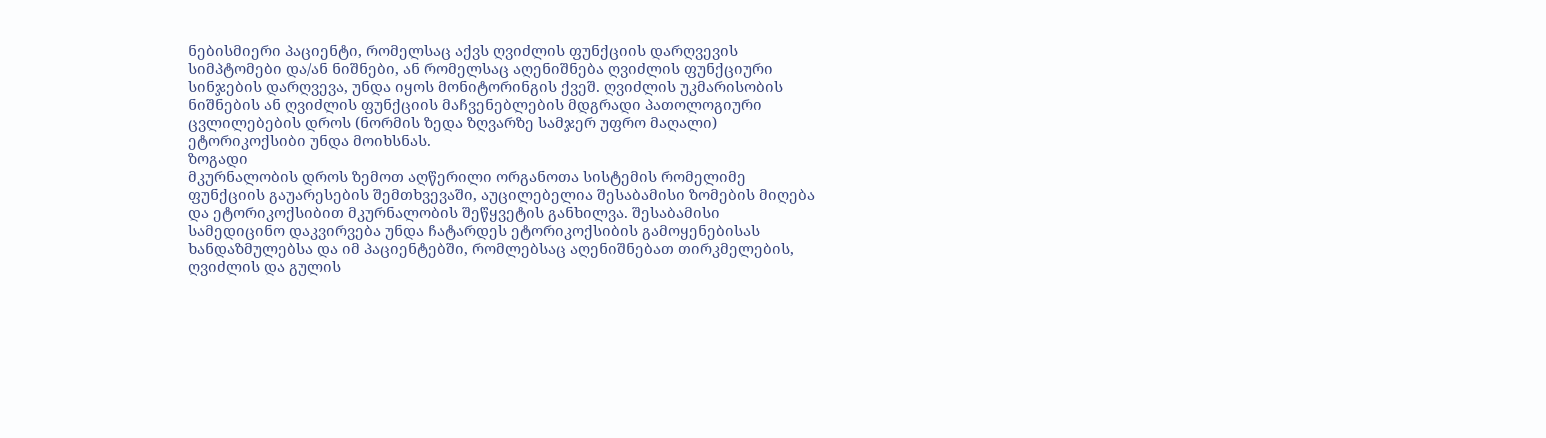ნებისმიერი პაციენტი, რომელსაც აქვს ღვიძლის ფუნქციის დარღვევის სიმპტომები და/ან ნიშნები, ან რომელსაც აღენიშნება ღვიძლის ფუნქციური სინჯების დარღვევა, უნდა იყოს მონიტორინგის ქვეშ. ღვიძლის უკმარისობის ნიშნების ან ღვიძლის ფუნქციის მაჩვენებლების მდგრადი პათოლოგიური ცვლილებების დროს (ნორმის ზედა ზღვარზე სამჯერ უფრო მაღალი) ეტორიკოქსიბი უნდა მოიხსნას.
ზოგადი
მკურნალობის დროს ზემოთ აღწერილი ორგანოთა სისტემის რომელიმე ფუნქციის გაუარესების შემთხვევაში, აუცილებელია შესაბამისი ზომების მიღება და ეტორიკოქსიბით მკურნალობის შეწყვეტის განხილვა. შესაბამისი სამედიცინო დაკვირვება უნდა ჩატარდეს ეტორიკოქსიბის გამოყენებისას ხანდაზმულებსა და იმ პაციენტებში, რომლებსაც აღენიშნებათ თირკმელების, ღვიძლის და გულის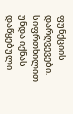ფუნქციის დარღვევები. სიფრთხილით უნდა იქნას დაწყებული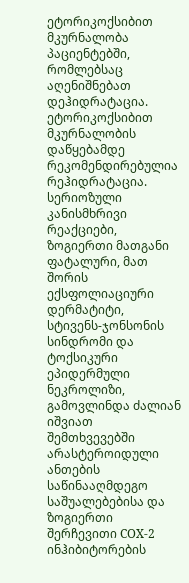ეტორიკოქსიბით მკურნალობა პაციენტებში, რომლებსაც აღენიშნებათ დეჰიდრატაცია. ეტორიკოქსიბით მკურნალობის დაწყებამდე რეკომენდირებულია რეჰიდრატაცია.
სერიოზული კანისმხრივი რეაქციები, ზოგიერთი მათგანი ფატალური, მათ შორის ექსფოლიაციური დერმატიტი, სტივენს-ჯონსონის სინდრომი და ტოქსიკური ეპიდერმული ნეკროლიზი, გამოვლინდა ძალიან იშვიათ შემთხვევებში არასტეროიდული ანთების საწინააღმდეგო საშუალებებისა და ზოგიერთი შერჩევითი COX-2 ინჰიბიტორების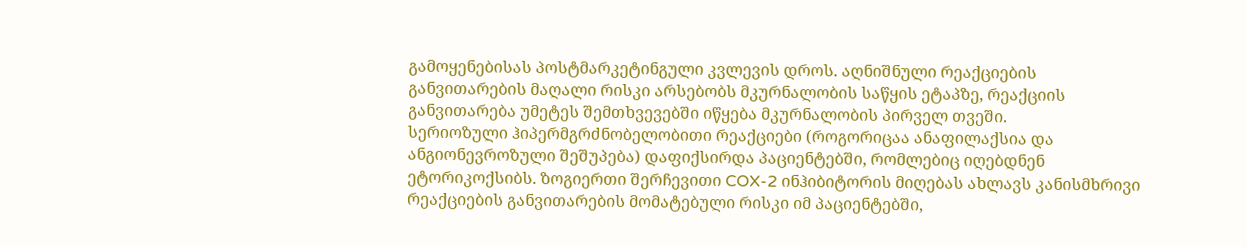გამოყენებისას პოსტმარკეტინგული კვლევის დროს. აღნიშნული რეაქციების განვითარების მაღალი რისკი არსებობს მკურნალობის საწყის ეტაპზე, რეაქციის განვითარება უმეტეს შემთხვევებში იწყება მკურნალობის პირველ თვეში.
სერიოზული ჰიპერმგრძნობელობითი რეაქციები (როგორიცაა ანაფილაქსია და ანგიონევროზული შეშუპება) დაფიქსირდა პაციენტებში, რომლებიც იღებდნენ ეტორიკოქსიბს. ზოგიერთი შერჩევითი COX-2 ინჰიბიტორის მიღებას ახლავს კანისმხრივი რეაქციების განვითარების მომატებული რისკი იმ პაციენტებში,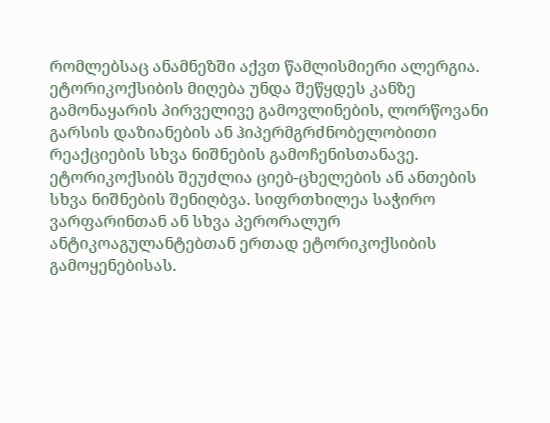რომლებსაც ანამნეზში აქვთ წამლისმიერი ალერგია. ეტორიკოქსიბის მიღება უნდა შეწყდეს კანზე გამონაყარის პირველივე გამოვლინების, ლორწოვანი გარსის დაზიანების ან ჰიპერმგრძნობელობითი რეაქციების სხვა ნიშნების გამოჩენისთანავე.
ეტორიკოქსიბს შეუძლია ციებ-ცხელების ან ანთების სხვა ნიშნების შენიღბვა. სიფრთხილეა საჭირო ვარფარინთან ან სხვა პერორალურ ანტიკოაგულანტებთან ერთად ეტორიკოქსიბის გამოყენებისას.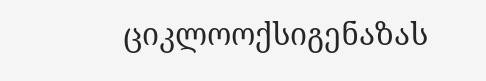ციკლოოქსიგენაზას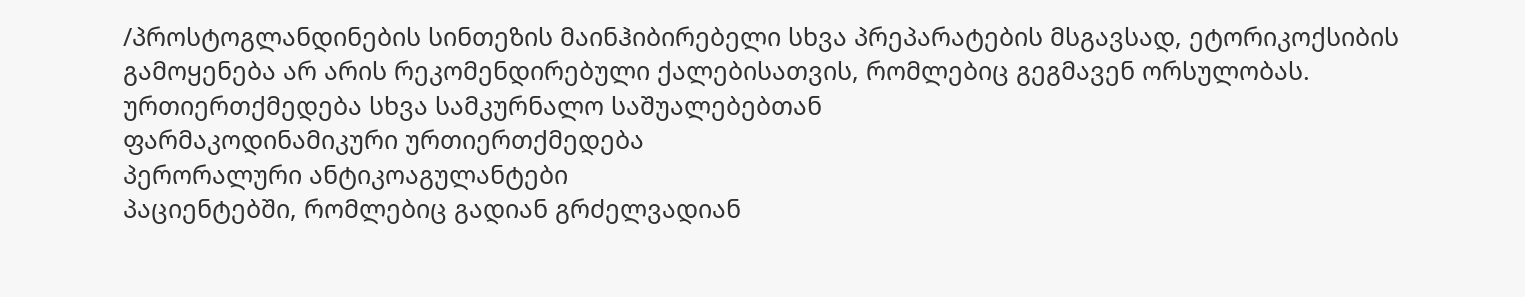/პროსტოგლანდინების სინთეზის მაინჰიბირებელი სხვა პრეპარატების მსგავსად, ეტორიკოქსიბის გამოყენება არ არის რეკომენდირებული ქალებისათვის, რომლებიც გეგმავენ ორსულობას.
ურთიერთქმედება სხვა სამკურნალო საშუალებებთან
ფარმაკოდინამიკური ურთიერთქმედება
პერორალური ანტიკოაგულანტები
პაციენტებში, რომლებიც გადიან გრძელვადიან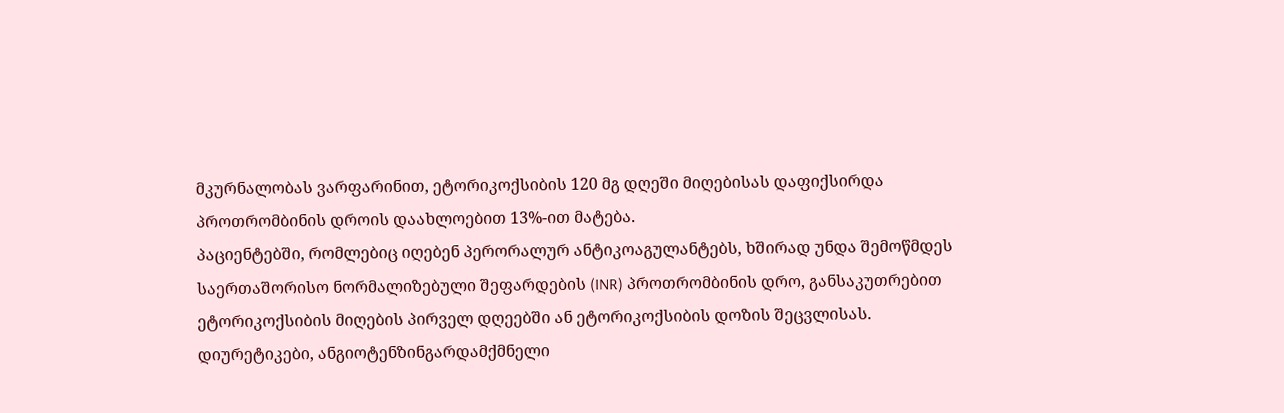მკურნალობას ვარფარინით, ეტორიკოქსიბის 120 მგ დღეში მიღებისას დაფიქსირდა პროთრომბინის დროის დაახლოებით 13%-ით მატება.
პაციენტებში, რომლებიც იღებენ პერორალურ ანტიკოაგულანტებს, ხშირად უნდა შემოწმდეს საერთაშორისო ნორმალიზებული შეფარდების (INR) პროთრომბინის დრო, განსაკუთრებით ეტორიკოქსიბის მიღების პირველ დღეებში ან ეტორიკოქსიბის დოზის შეცვლისას.
დიურეტიკები, ანგიოტენზინგარდამქმნელი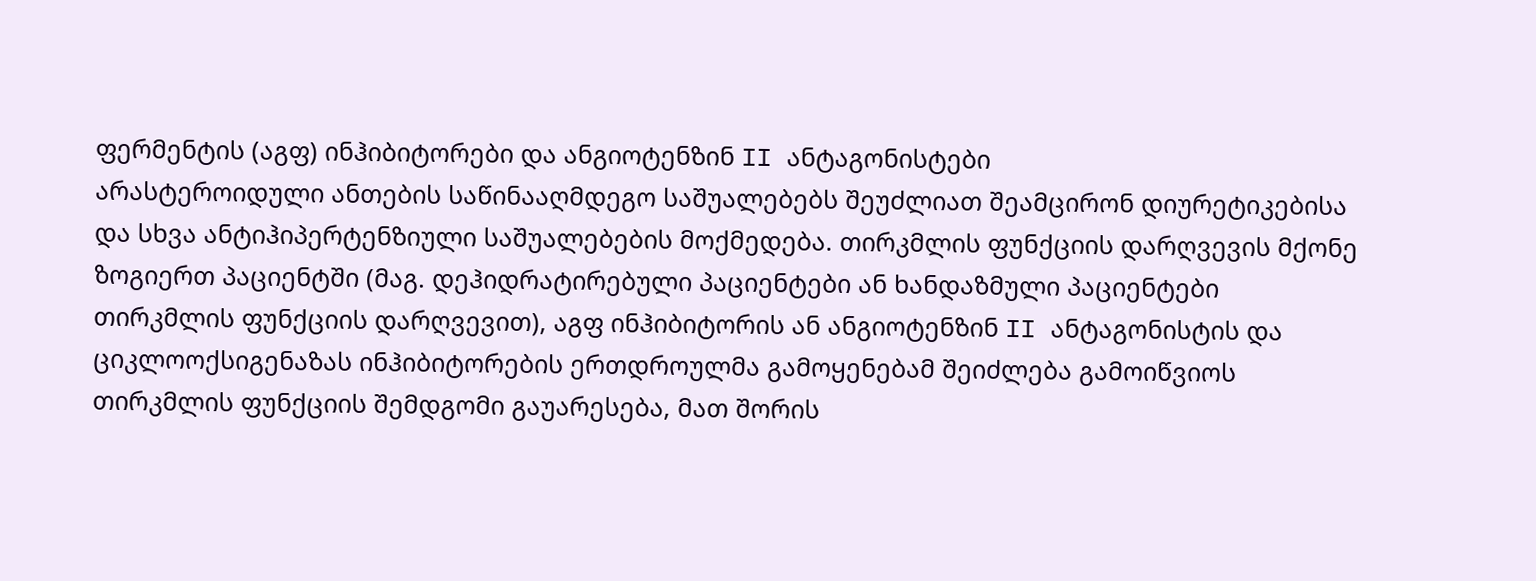ფერმენტის (აგფ) ინჰიბიტორები და ანგიოტენზინ II ანტაგონისტები
არასტეროიდული ანთების საწინააღმდეგო საშუალებებს შეუძლიათ შეამცირონ დიურეტიკებისა და სხვა ანტიჰიპერტენზიული საშუალებების მოქმედება. თირკმლის ფუნქციის დარღვევის მქონე ზოგიერთ პაციენტში (მაგ. დეჰიდრატირებული პაციენტები ან ხანდაზმული პაციენტები თირკმლის ფუნქციის დარღვევით), აგფ ინჰიბიტორის ან ანგიოტენზინ II ანტაგონისტის და ციკლოოქსიგენაზას ინჰიბიტორების ერთდროულმა გამოყენებამ შეიძლება გამოიწვიოს თირკმლის ფუნქციის შემდგომი გაუარესება, მათ შორის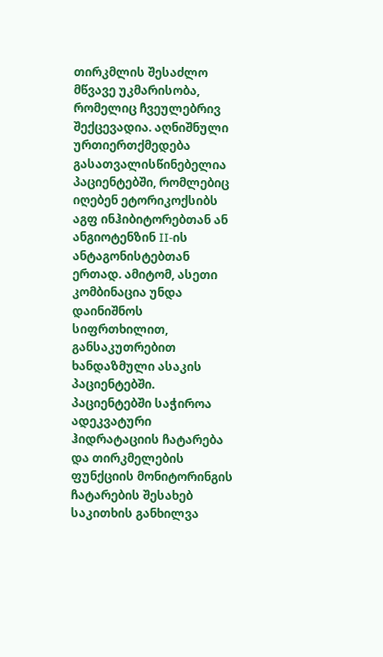თირკმლის შესაძლო მწვავე უკმარისობა, რომელიც ჩვეულებრივ შექცევადია. აღნიშნული ურთიერთქმედება გასათვალისწინებელია პაციენტებში, რომლებიც იღებენ ეტორიკოქსიბს აგფ ინჰიბიტორებთან ან ანგიოტენზინ II-ის ანტაგონისტებთან ერთად. ამიტომ, ასეთი კომბინაცია უნდა დაინიშნოს სიფრთხილით, განსაკუთრებით ხანდაზმული ასაკის პაციენტებში. პაციენტებში საჭიროა ადეკვატური ჰიდრატაციის ჩატარება და თირკმელების ფუნქციის მონიტორინგის ჩატარების შესახებ საკითხის განხილვა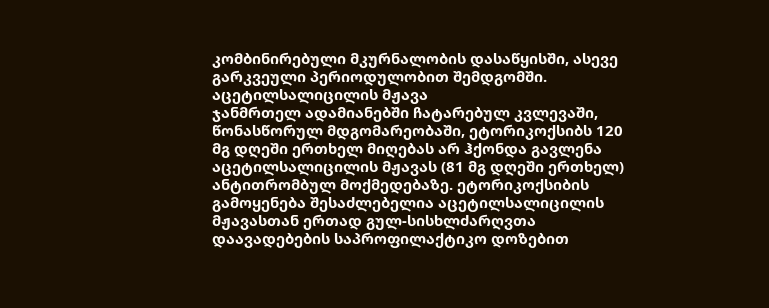კომბინირებული მკურნალობის დასაწყისში, ასევე გარკვეული პერიოდულობით შემდგომში.
აცეტილსალიცილის მჟავა
ჯანმრთელ ადამიანებში ჩატარებულ კვლევაში, წონასწორულ მდგომარეობაში, ეტორიკოქსიბს 120 მგ დღეში ერთხელ მიღებას არ ჰქონდა გავლენა აცეტილსალიცილის მჟავას (81 მგ დღეში ერთხელ) ანტითრომბულ მოქმედებაზე. ეტორიკოქსიბის გამოყენება შესაძლებელია აცეტილსალიცილის მჟავასთან ერთად გულ-სისხლძარღვთა დაავადებების საპროფილაქტიკო დოზებით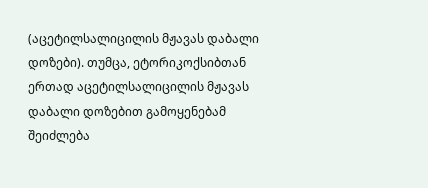(აცეტილსალიცილის მჟავას დაბალი დოზები). თუმცა, ეტორიკოქსიბთან ერთად აცეტილსალიცილის მჟავას დაბალი დოზებით გამოყენებამ შეიძლება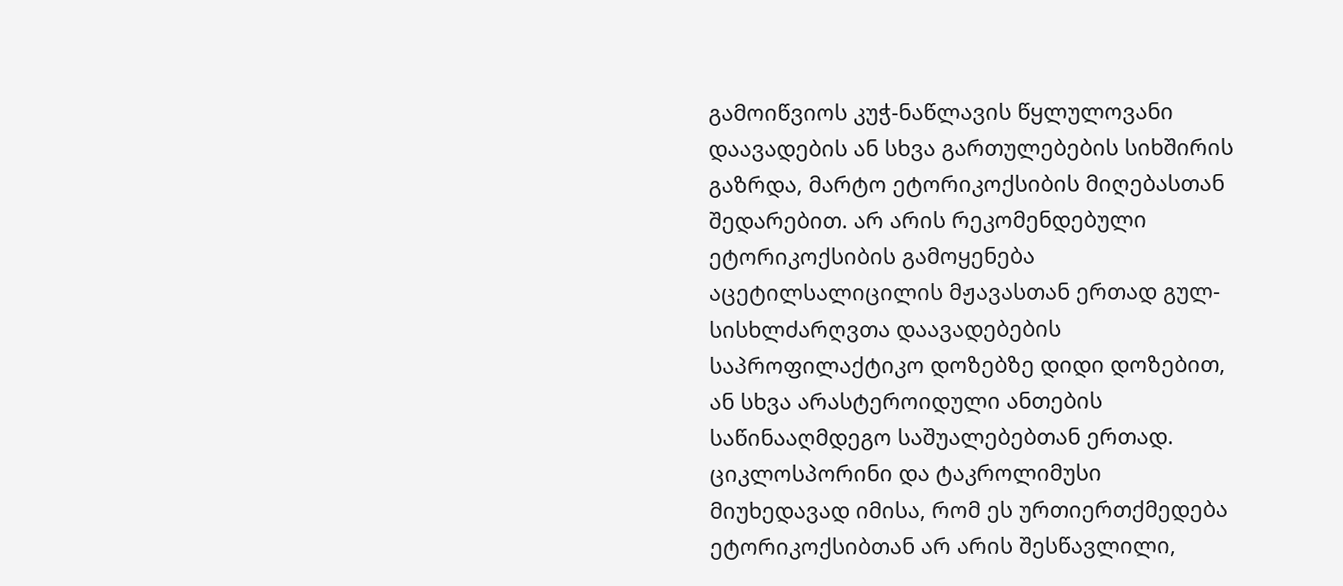გამოიწვიოს კუჭ-ნაწლავის წყლულოვანი დაავადების ან სხვა გართულებების სიხშირის გაზრდა, მარტო ეტორიკოქსიბის მიღებასთან შედარებით. არ არის რეკომენდებული ეტორიკოქსიბის გამოყენება აცეტილსალიცილის მჟავასთან ერთად გულ-სისხლძარღვთა დაავადებების საპროფილაქტიკო დოზებზე დიდი დოზებით, ან სხვა არასტეროიდული ანთების საწინააღმდეგო საშუალებებთან ერთად.
ციკლოსპორინი და ტაკროლიმუსი
მიუხედავად იმისა, რომ ეს ურთიერთქმედება ეტორიკოქსიბთან არ არის შესწავლილი,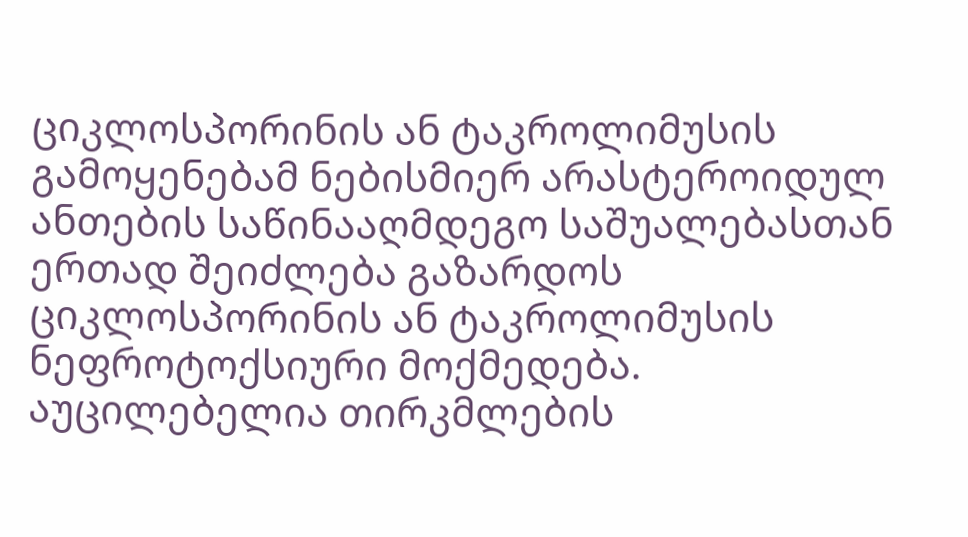ციკლოსპორინის ან ტაკროლიმუსის გამოყენებამ ნებისმიერ არასტეროიდულ ანთების საწინააღმდეგო საშუალებასთან ერთად შეიძლება გაზარდოს ციკლოსპორინის ან ტაკროლიმუსის ნეფროტოქსიური მოქმედება. აუცილებელია თირკმლების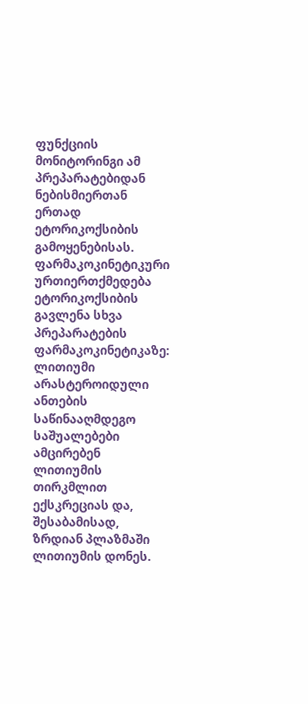ფუნქციის მონიტორინგი ამ პრეპარატებიდან ნებისმიერთან ერთად ეტორიკოქსიბის გამოყენებისას.
ფარმაკოკინეტიკური ურთიერთქმედება
ეტორიკოქსიბის გავლენა სხვა პრეპარატების ფარმაკოკინეტიკაზე:
ლითიუმი
არასტეროიდული ანთების საწინააღმდეგო საშუალებები ამცირებენ ლითიუმის თირკმლით ექსკრეციას და, შესაბამისად, ზრდიან პლაზმაში ლითიუმის დონეს.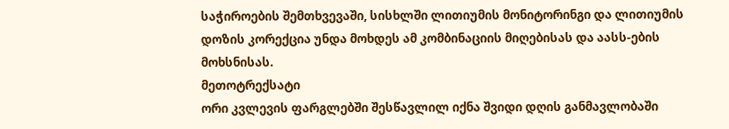საჭიროების შემთხვევაში, სისხლში ლითიუმის მონიტორინგი და ლითიუმის დოზის კორექცია უნდა მოხდეს ამ კომბინაციის მიღებისას და აასს-ების მოხსნისას.
მეთოტრექსატი
ორი კვლევის ფარგლებში შესწავლილ იქნა შვიდი დღის განმავლობაში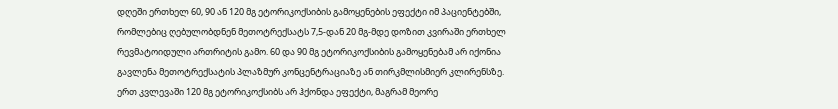დღეში ერთხელ 60, 90 ან 120 მგ ეტორიკოქსიბის გამოყენების ეფექტი იმ პაციენტებში, რომლებიც ღებულობდნენ მეთოტრექსატს 7,5-დან 20 მგ-მდე დოზით კვირაში ერთხელ რევმატოიდული ართრიტის გამო. 60 და 90 მგ ეტორიკოქსიბის გამოყენებამ არ იქონია გავლენა მეთოტრექსატის პლაზმურ კონცენტრაციაზე ან თირკმლისმიერ კლირენსზე. ერთ კვლევაში 120 მგ ეტორიკოქსიბს არ ჰქონდა ეფექტი, მაგრამ მეორე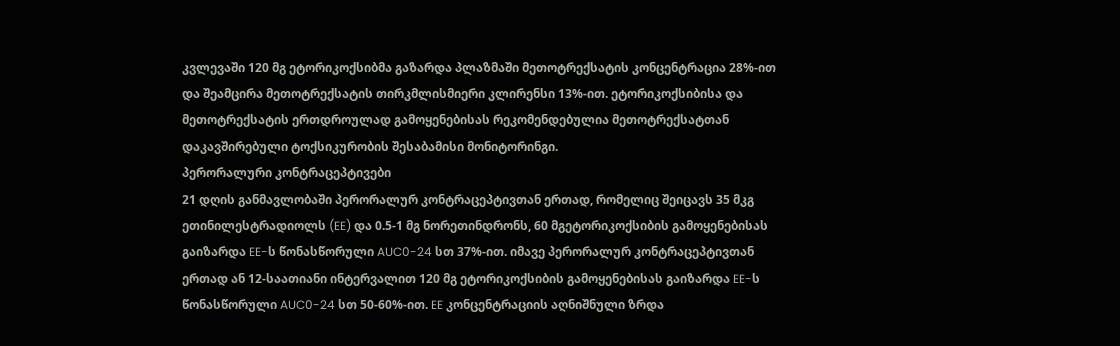კვლევაში 120 მგ ეტორიკოქსიბმა გაზარდა პლაზმაში მეთოტრექსატის კონცენტრაცია 28%-ით და შეამცირა მეთოტრექსატის თირკმლისმიერი კლირენსი 13%-ით. ეტორიკოქსიბისა და მეთოტრექსატის ერთდროულად გამოყენებისას რეკომენდებულია მეთოტრექსატთან დაკავშირებული ტოქსიკურობის შესაბამისი მონიტორინგი.
პერორალური კონტრაცეპტივები
21 დღის განმავლობაში პერორალურ კონტრაცეპტივთან ერთად, რომელიც შეიცავს 35 მკგ ეთინილესტრადიოლს (EE) და 0.5-1 მგ ნორეთინდრონს, 60 მგეტორიკოქსიბის გამოყენებისას გაიზარდა EE-ს წონასწორული AUC0-24 სთ 37%-ით. იმავე პერორალურ კონტრაცეპტივთან ერთად ან 12-საათიანი ინტერვალით 120 მგ ეტორიკოქსიბის გამოყენებისას გაიზარდა EE-ს წონასწორული AUC0-24 სთ 50-60%-ით. EE კონცენტრაციის აღნიშნული ზრდა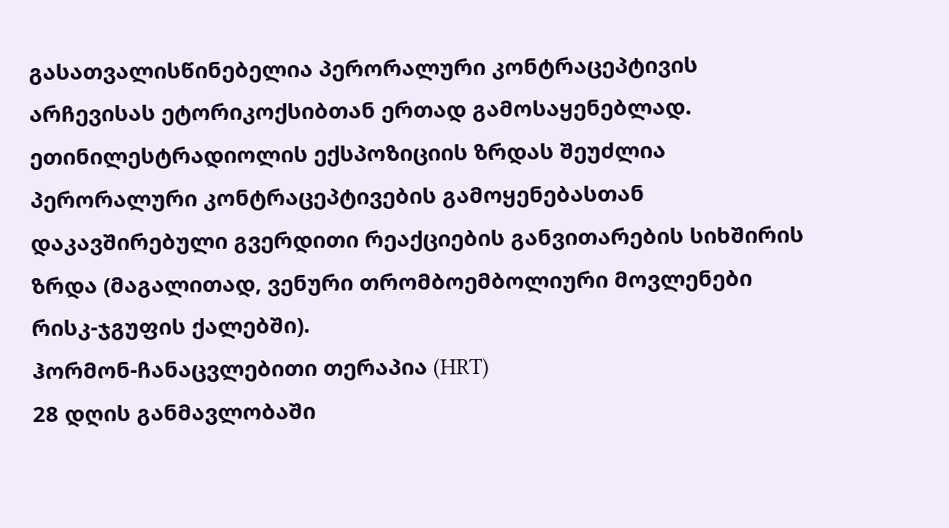გასათვალისწინებელია პერორალური კონტრაცეპტივის არჩევისას ეტორიკოქსიბთან ერთად გამოსაყენებლად. ეთინილესტრადიოლის ექსპოზიციის ზრდას შეუძლია პერორალური კონტრაცეპტივების გამოყენებასთან დაკავშირებული გვერდითი რეაქციების განვითარების სიხშირის ზრდა (მაგალითად, ვენური თრომბოემბოლიური მოვლენები რისკ-ჯგუფის ქალებში).
ჰორმონ-ჩანაცვლებითი თერაპია (HRT)
28 დღის განმავლობაში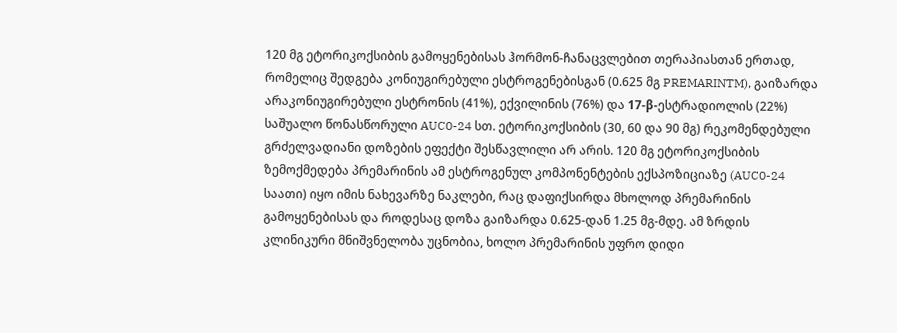120 მგ ეტორიკოქსიბის გამოყენებისას ჰორმონ-ჩანაცვლებით თერაპიასთან ერთად, რომელიც შედგება კონიუგირებული ესტროგენებისგან (0.625 მგ PREMARINTM), გაიზარდა არაკონიუგირებული ესტრონის (41%), ექვილინის (76%) და 17-β-ესტრადიოლის (22%) საშუალო წონასწორული AUC0-24 სთ. ეტორიკოქსიბის (30, 60 და 90 მგ) რეკომენდებული გრძელვადიანი დოზების ეფექტი შესწავლილი არ არის. 120 მგ ეტორიკოქსიბის ზემოქმედება პრემარინის ამ ესტროგენულ კომპონენტების ექსპოზიციაზე (AUC0-24 საათი) იყო იმის ნახევარზე ნაკლები, რაც დაფიქსირდა მხოლოდ პრემარინის გამოყენებისას და როდესაც დოზა გაიზარდა 0.625-დან 1.25 მგ-მდე. ამ ზრდის კლინიკური მნიშვნელობა უცნობია, ხოლო პრემარინის უფრო დიდი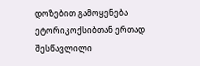დოზებით გამოყენება ეტორიკოქსიბთან ერთად შესწავლილი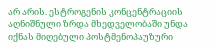არ არის. ესტროგენის კონცენტრაციის აღნიშნული ზრდა მხედველობაში უნდა იქნას მიღებული პოსტმენოპაუზური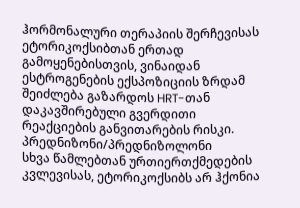ჰორმონალური თერაპიის შერჩევისას ეტორიკოქსიბთან ერთად გამოყენებისთვის, ვინაიდან ესტროგენების ექსპოზიციის ზრდამ შეიძლება გაზარდოს HRT-თან დაკავშირებული გვერდითი რეაქციების განვითარების რისკი.
პრედნიზონი/პრედნიზოლონი
სხვა წამლებთან ურთიერთქმედების კვლევისას, ეტორიკოქსიბს არ ჰქონია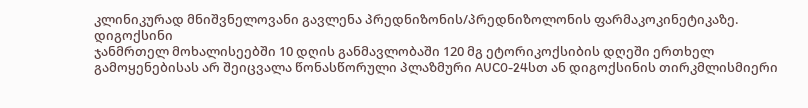კლინიკურად მნიშვნელოვანი გავლენა პრედნიზონის/პრედნიზოლონის ფარმაკოკინეტიკაზე.
დიგოქსინი
ჯანმრთელ მოხალისეებში 10 დღის განმავლობაში 120 მგ ეტორიკოქსიბის დღეში ერთხელ გამოყენებისას არ შეიცვალა წონასწორული პლაზმური AUC0-24სთ ან დიგოქსინის თირკმლისმიერი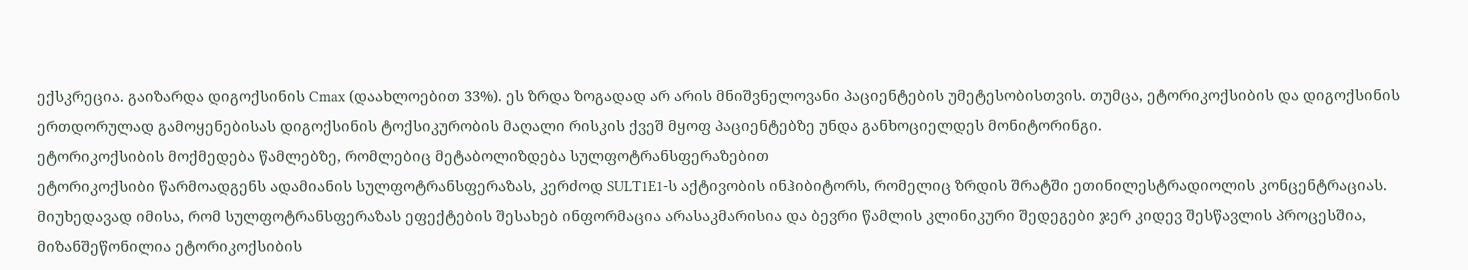ექსკრეცია. გაიზარდა დიგოქსინის Cmax (დაახლოებით 33%). ეს ზრდა ზოგადად არ არის მნიშვნელოვანი პაციენტების უმეტესობისთვის. თუმცა, ეტორიკოქსიბის და დიგოქსინის ერთდორულად გამოყენებისას დიგოქსინის ტოქსიკურობის მაღალი რისკის ქვეშ მყოფ პაციენტებზე უნდა განხოციელდეს მონიტორინგი.
ეტორიკოქსიბის მოქმედება წამლებზე, რომლებიც მეტაბოლიზდება სულფოტრანსფერაზებით
ეტორიკოქსიბი წარმოადგენს ადამიანის სულფოტრანსფერაზას, კერძოდ SULT1E1-ს აქტივობის ინჰიბიტორს, რომელიც ზრდის შრატში ეთინილესტრადიოლის კონცენტრაციას. მიუხედავად იმისა, რომ სულფოტრანსფერაზას ეფექტების შესახებ ინფორმაცია არასაკმარისია და ბევრი წამლის კლინიკური შედეგები ჯერ კიდევ შესწავლის პროცესშია, მიზანშეწონილია ეტორიკოქსიბის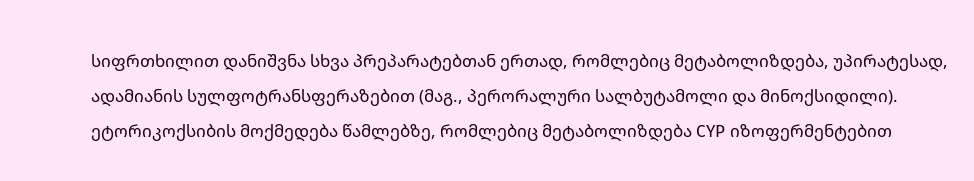სიფრთხილით დანიშვნა სხვა პრეპარატებთან ერთად, რომლებიც მეტაბოლიზდება, უპირატესად, ადამიანის სულფოტრანსფერაზებით (მაგ., პერორალური სალბუტამოლი და მინოქსიდილი).
ეტორიკოქსიბის მოქმედება წამლებზე, რომლებიც მეტაბოლიზდება CYP იზოფერმენტებით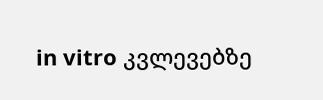in vitro კვლევებზე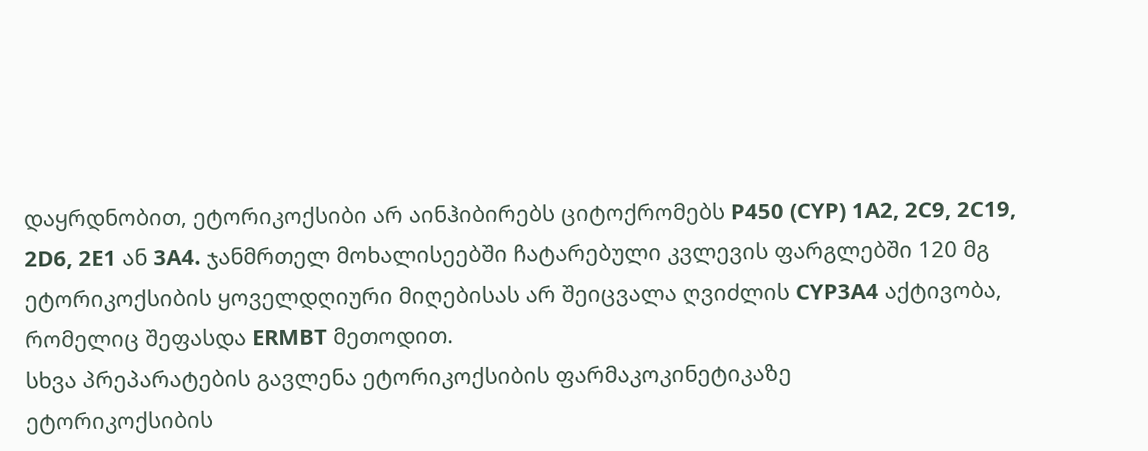დაყრდნობით, ეტორიკოქსიბი არ აინჰიბირებს ციტოქრომებს P450 (CYP) 1A2, 2C9, 2C19, 2D6, 2E1 ან 3A4. ჯანმრთელ მოხალისეებში ჩატარებული კვლევის ფარგლებში 120 მგ ეტორიკოქსიბის ყოველდღიური მიღებისას არ შეიცვალა ღვიძლის CYP3A4 აქტივობა, რომელიც შეფასდა ERMBT მეთოდით.
სხვა პრეპარატების გავლენა ეტორიკოქსიბის ფარმაკოკინეტიკაზე
ეტორიკოქსიბის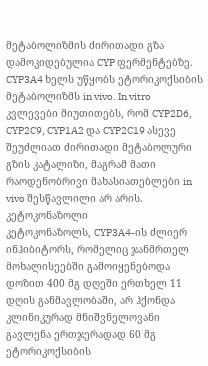მეტაბოლიზმის ძირითადი გზა დამოკიდებულია CYP ფერმენტებზე. CYP3A4 ხელს უწყობს ეტორიკოქსიბის მეტაბოლიზმს in vivo. In vitro კვლევები მიუთითებს, რომ CYP2D6, CYP2C9, CYP1A2 და CYP2C19 ასევე შეუძლიათ ძირითადი მეტაბოლური გზის კატალიზი, მაგრამ მათი რაოდენობრივი მახასიათებლები in vivo შესწავლილი არ არის.
კეტოკონაზოლი
კეტოკონაზოლს, CYP3A4-ის ძლიერ ინჰიბიტორს, რომელიც ჯანმრთელ მოხალისეებში გამოიყენებოდა დოზით 400 მგ დღეში ერთხელ 11 დღის განმავლობაში, არ ჰქონდა კლინიკურად მნიშვნელოვანი გავლენა ერთჯერადად 60 მგ ეტორიკოქსიბის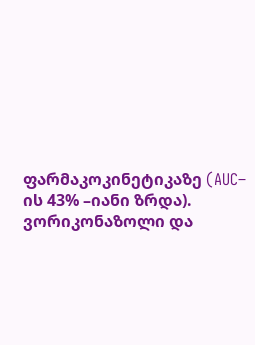ფარმაკოკინეტიკაზე (AUC– ის 43% –იანი ზრდა).
ვორიკონაზოლი და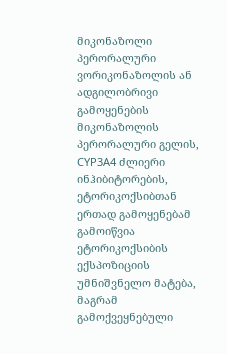მიკონაზოლი
პერორალური ვორიკონაზოლის ან ადგილობრივი გამოყენების მიკონაზოლის პერორალური გელის, CYP3A4 ძლიერი ინჰიბიტორების, ეტორიკოქსიბთან ერთად გამოყენებამ გამოიწვია ეტორიკოქსიბის ექსპოზიციის უმნიშვნელო მატება, მაგრამ გამოქვეყნებული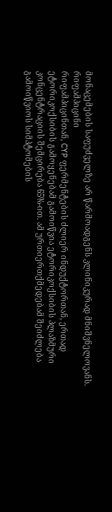მონაცემების საფუძველზე არ წარმოადგენს კლინიკურად მნიშვნელოვანს.
რიფამპიცინი
რიფამპიცინთან, CYP ფერმენტების ძლიერ ინდუქტორთან, ერთად ეტორიკოქსიბის გამოყენებამ გამოიწვია ეტორიკოქსიბის პლაზმური კონცენტრაციის შემცირება 65%-ით. ამ ურთიერთქმედებამ შეიძლება გამოიწვიოს სიმპტომების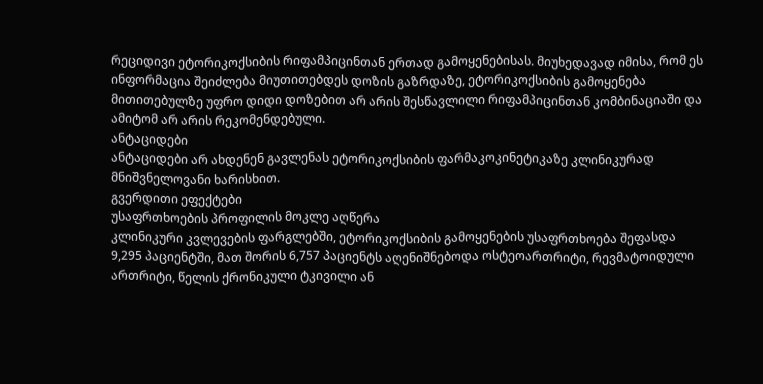რეციდივი ეტორიკოქსიბის რიფამპიცინთან ერთად გამოყენებისას. მიუხედავად იმისა, რომ ეს ინფორმაცია შეიძლება მიუთითებდეს დოზის გაზრდაზე, ეტორიკოქსიბის გამოყენება მითითებულზე უფრო დიდი დოზებით არ არის შესწავლილი რიფამპიცინთან კომბინაციაში და ამიტომ არ არის რეკომენდებული.
ანტაციდები
ანტაციდები არ ახდენენ გავლენას ეტორიკოქსიბის ფარმაკოკინეტიკაზე კლინიკურად მნიშვნელოვანი ხარისხით.
გვერდითი ეფექტები
უსაფრთხოების პროფილის მოკლე აღწერა
კლინიკური კვლევების ფარგლებში, ეტორიკოქსიბის გამოყენების უსაფრთხოება შეფასდა 9,295 პაციენტში, მათ შორის 6,757 პაციენტს აღენიშნებოდა ოსტეოართრიტი, რევმატოიდული ართრიტი, წელის ქრონიკული ტკივილი ან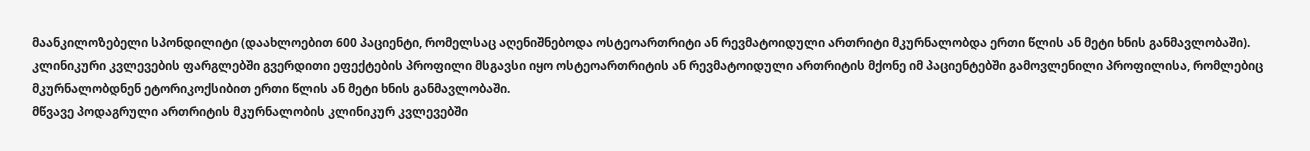მაანკილოზებელი სპონდილიტი (დაახლოებით 600 პაციენტი, რომელსაც აღენიშნებოდა ოსტეოართრიტი ან რევმატოიდული ართრიტი მკურნალობდა ერთი წლის ან მეტი ხნის განმავლობაში).
კლინიკური კვლევების ფარგლებში გვერდითი ეფექტების პროფილი მსგავსი იყო ოსტეოართრიტის ან რევმატოიდული ართრიტის მქონე იმ პაციენტებში გამოვლენილი პროფილისა, რომლებიც მკურნალობდნენ ეტორიკოქსიბით ერთი წლის ან მეტი ხნის განმავლობაში.
მწვავე პოდაგრული ართრიტის მკურნალობის კლინიკურ კვლევებში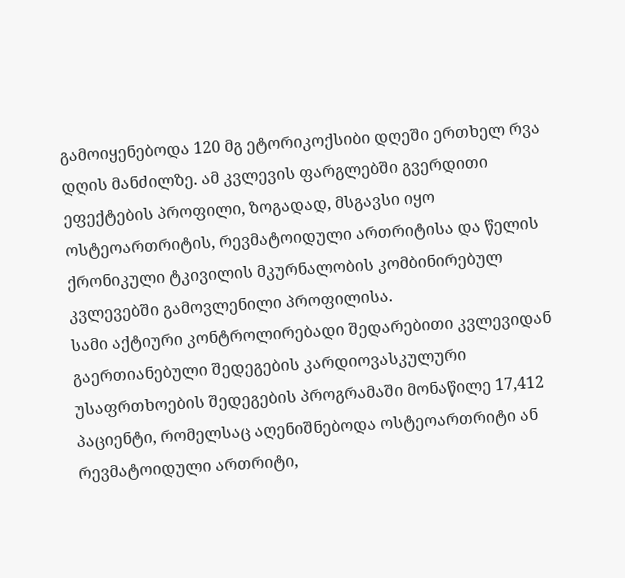გამოიყენებოდა 120 მგ ეტორიკოქსიბი დღეში ერთხელ რვა დღის მანძილზე. ამ კვლევის ფარგლებში გვერდითი ეფექტების პროფილი, ზოგადად, მსგავსი იყო ოსტეოართრიტის, რევმატოიდული ართრიტისა და წელის ქრონიკული ტკივილის მკურნალობის კომბინირებულ კვლევებში გამოვლენილი პროფილისა.
სამი აქტიური კონტროლირებადი შედარებითი კვლევიდან გაერთიანებული შედეგების კარდიოვასკულური უსაფრთხოების შედეგების პროგრამაში მონაწილე 17,412 პაციენტი, რომელსაც აღენიშნებოდა ოსტეოართრიტი ან რევმატოიდული ართრიტი,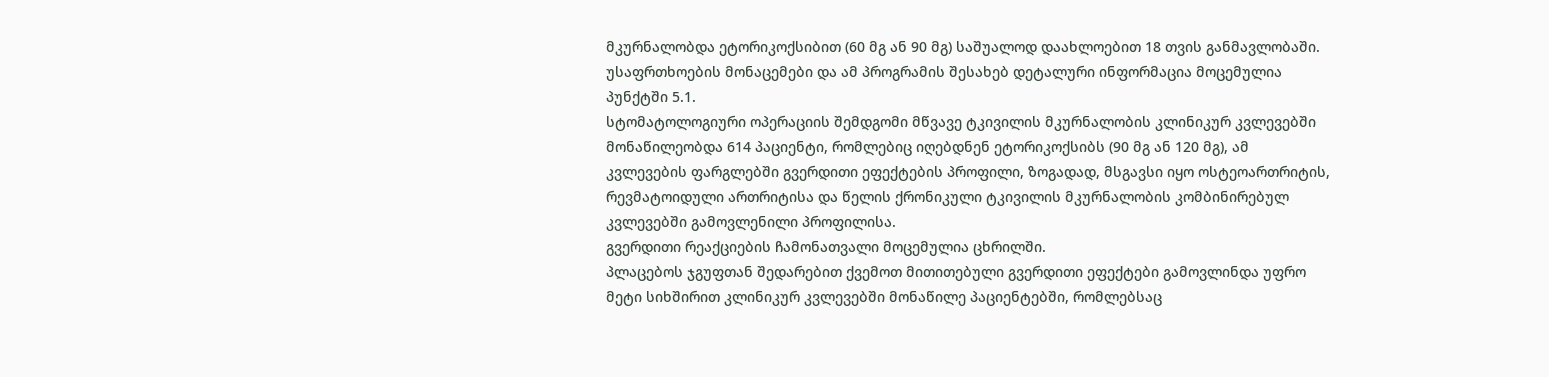მკურნალობდა ეტორიკოქსიბით (60 მგ ან 90 მგ) საშუალოდ დაახლოებით 18 თვის განმავლობაში.
უსაფრთხოების მონაცემები და ამ პროგრამის შესახებ დეტალური ინფორმაცია მოცემულია პუნქტში 5.1.
სტომატოლოგიური ოპერაციის შემდგომი მწვავე ტკივილის მკურნალობის კლინიკურ კვლევებში მონაწილეობდა 614 პაციენტი, რომლებიც იღებდნენ ეტორიკოქსიბს (90 მგ ან 120 მგ), ამ კვლევების ფარგლებში გვერდითი ეფექტების პროფილი, ზოგადად, მსგავსი იყო ოსტეოართრიტის, რევმატოიდული ართრიტისა და წელის ქრონიკული ტკივილის მკურნალობის კომბინირებულ კვლევებში გამოვლენილი პროფილისა.
გვერდითი რეაქციების ჩამონათვალი მოცემულია ცხრილში.
პლაცებოს ჯგუფთან შედარებით ქვემოთ მითითებული გვერდითი ეფექტები გამოვლინდა უფრო მეტი სიხშირით კლინიკურ კვლევებში მონაწილე პაციენტებში, რომლებსაც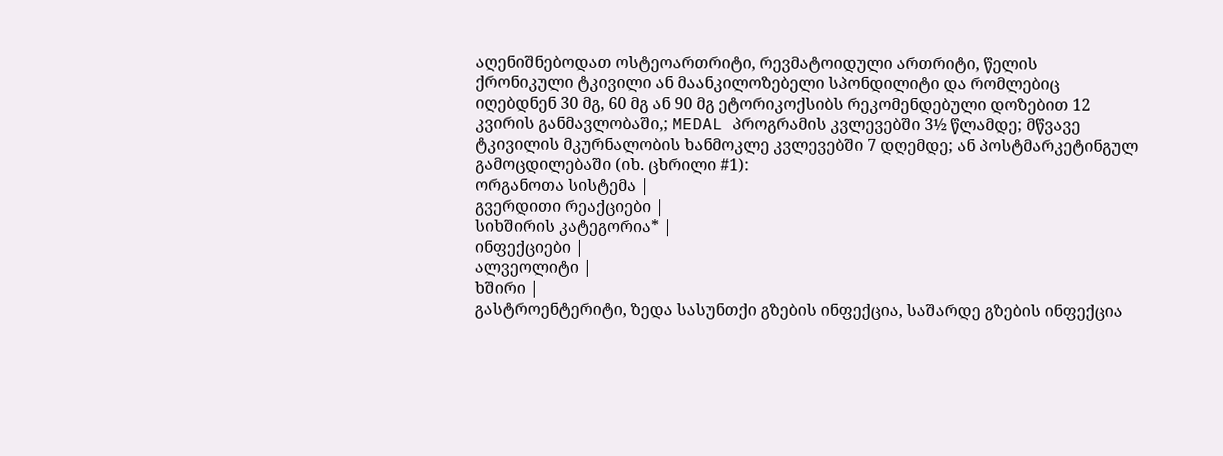აღენიშნებოდათ ოსტეოართრიტი, რევმატოიდული ართრიტი, წელის ქრონიკული ტკივილი ან მაანკილოზებელი სპონდილიტი და რომლებიც იღებდნენ 30 მგ, 60 მგ ან 90 მგ ეტორიკოქსიბს რეკომენდებული დოზებით 12 კვირის განმავლობაში,; MEDAL პროგრამის კვლევებში 3½ წლამდე; მწვავე ტკივილის მკურნალობის ხანმოკლე კვლევებში 7 დღემდე; ან პოსტმარკეტინგულ გამოცდილებაში (იხ. ცხრილი #1):
ორგანოთა სისტემა |
გვერდითი რეაქციები |
სიხშირის კატეგორია* |
ინფექციები |
ალვეოლიტი |
ხშირი |
გასტროენტერიტი, ზედა სასუნთქი გზების ინფექცია, საშარდე გზების ინფექცია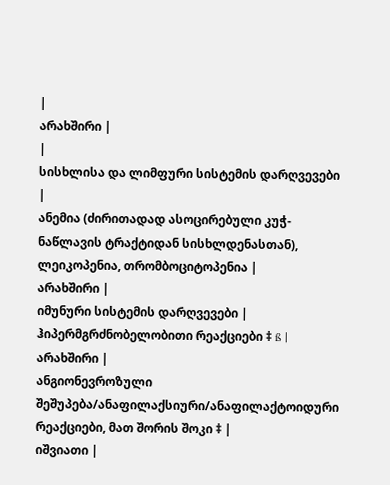|
არახშირი |
|
სისხლისა და ლიმფური სისტემის დარღვევები |
ანემია (ძირითადად ასოცირებული კუჭ-ნაწლავის ტრაქტიდან სისხლდენასთან), ლეიკოპენია, თრომბოციტოპენია |
არახშირი |
იმუნური სისტემის დარღვევები |
ჰიპერმგრძნობელობითი რეაქციები ‡ ß |
არახშირი |
ანგიონევროზული შეშუპება/ანაფილაქსიური/ანაფილაქტოიდური რეაქციები, მათ შორის შოკი ‡ |
იშვიათი |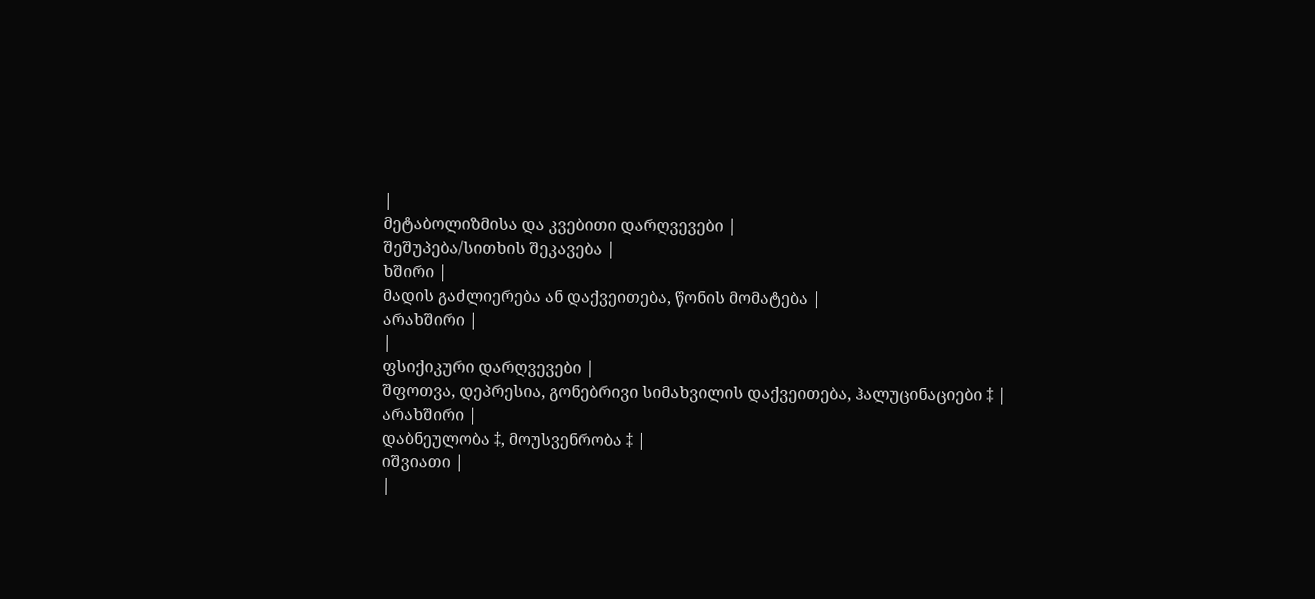|
მეტაბოლიზმისა და კვებითი დარღვევები |
შეშუპება/სითხის შეკავება |
ხშირი |
მადის გაძლიერება ან დაქვეითება, წონის მომატება |
არახშირი |
|
ფსიქიკური დარღვევები |
შფოთვა, დეპრესია, გონებრივი სიმახვილის დაქვეითება, ჰალუცინაციები ‡ |
არახშირი |
დაბნეულობა ‡, მოუსვენრობა ‡ |
იშვიათი |
|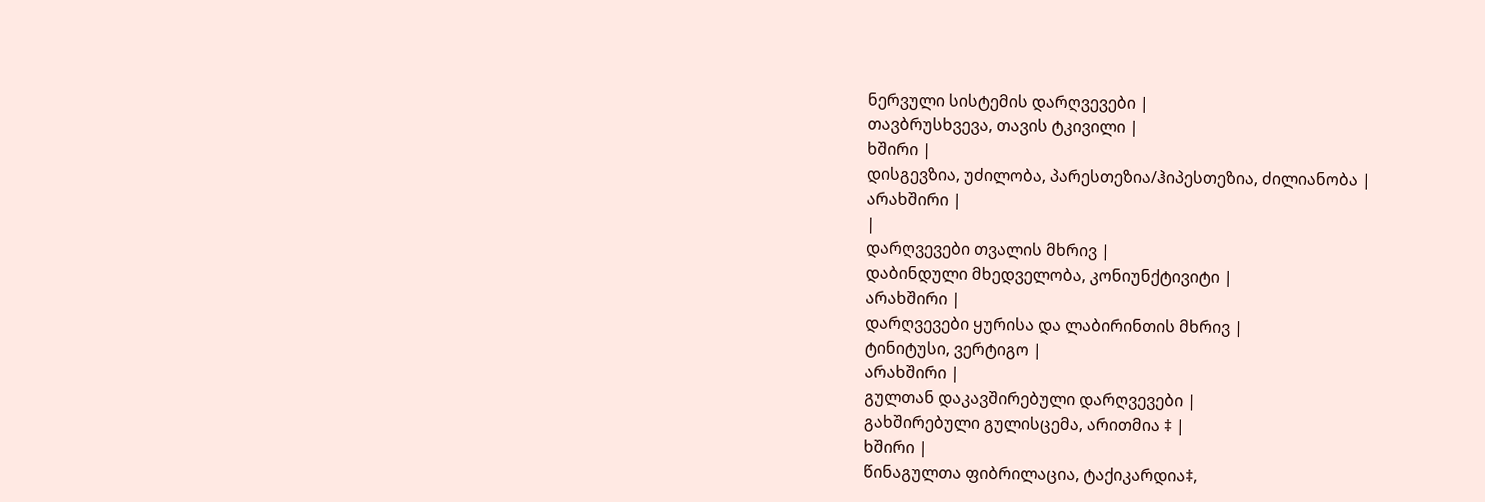ნერვული სისტემის დარღვევები |
თავბრუსხვევა, თავის ტკივილი |
ხშირი |
დისგევზია, უძილობა, პარესთეზია/ჰიპესთეზია, ძილიანობა |
არახშირი |
|
დარღვევები თვალის მხრივ |
დაბინდული მხედველობა, კონიუნქტივიტი |
არახშირი |
დარღვევები ყურისა და ლაბირინთის მხრივ |
ტინიტუსი, ვერტიგო |
არახშირი |
გულთან დაკავშირებული დარღვევები |
გახშირებული გულისცემა, არითმია ‡ |
ხშირი |
წინაგულთა ფიბრილაცია, ტაქიკარდია‡,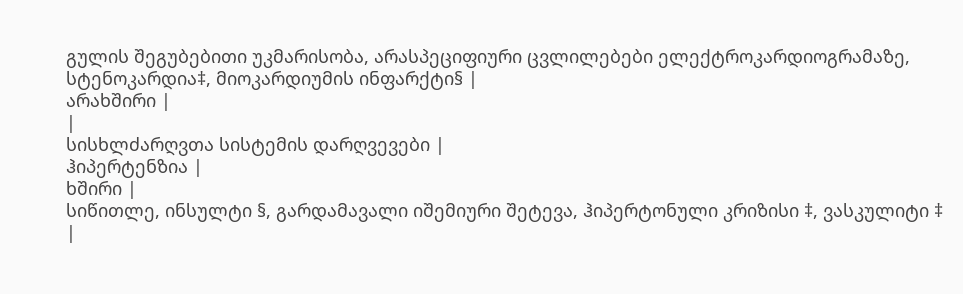გულის შეგუბებითი უკმარისობა, არასპეციფიური ცვლილებები ელექტროკარდიოგრამაზე, სტენოკარდია‡, მიოკარდიუმის ინფარქტი§ |
არახშირი |
|
სისხლძარღვთა სისტემის დარღვევები |
ჰიპერტენზია |
ხშირი |
სიწითლე, ინსულტი §, გარდამავალი იშემიური შეტევა, ჰიპერტონული კრიზისი ‡, ვასკულიტი ‡ |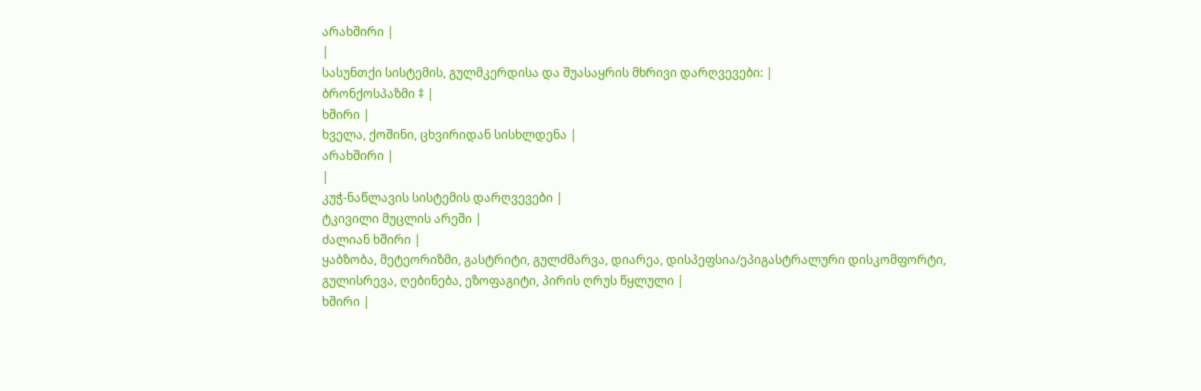არახშირი |
|
სასუნთქი სისტემის, გულმკერდისა და შუასაყრის მხრივი დარღვევები: |
ბრონქოსპაზმი ‡ |
ხშირი |
ხველა, ქოშინი, ცხვირიდან სისხლდენა |
არახშირი |
|
კუჭ-ნაწლავის სისტემის დარღვევები |
ტკივილი მუცლის არეში |
ძალიან ხშირი |
ყაბზობა, მეტეორიზმი, გასტრიტი, გულძმარვა, დიარეა, დისპეფსია/ეპიგასტრალური დისკომფორტი, გულისრევა, ღებინება, ეზოფაგიტი, პირის ღრუს წყლული |
ხშირი |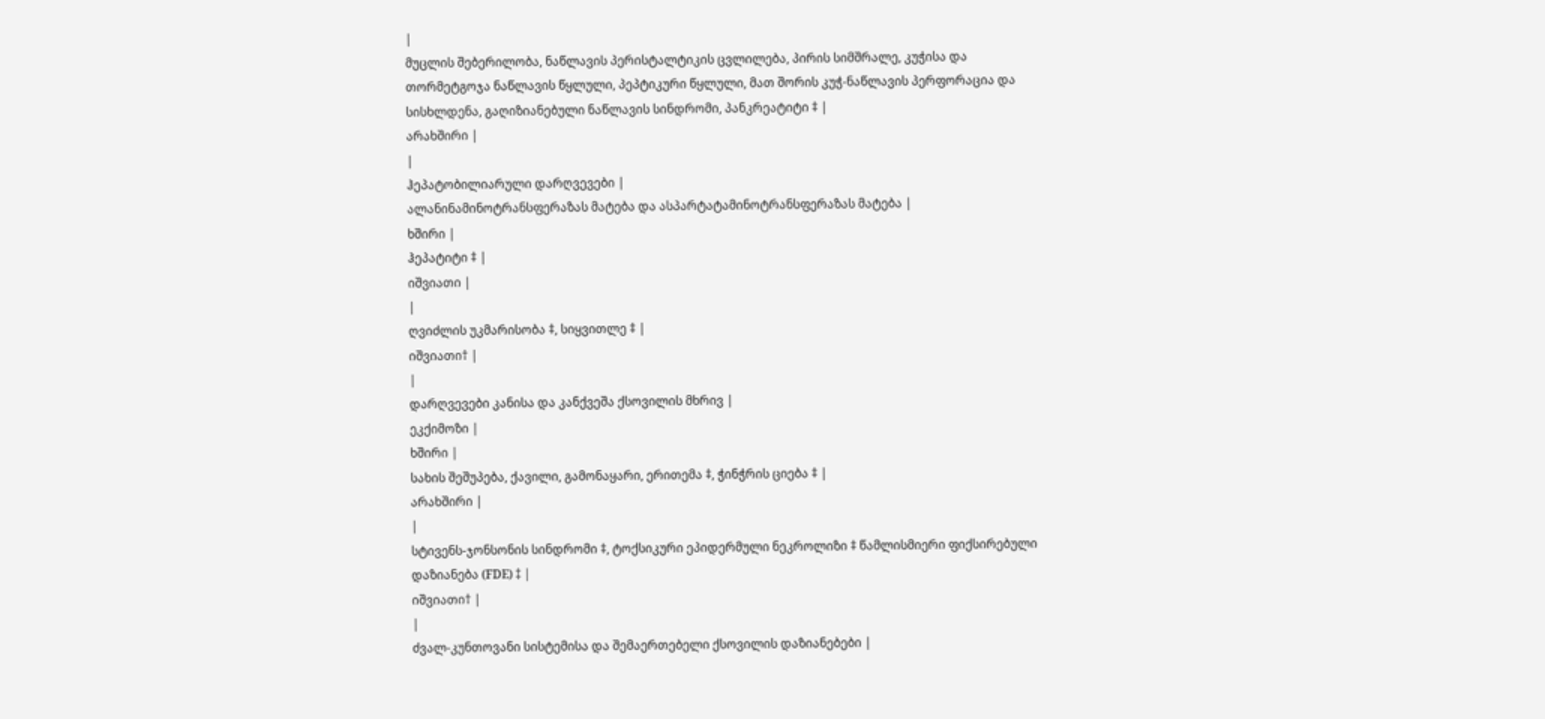|
მუცლის შებერილობა, ნაწლავის პერისტალტიკის ცვლილება, პირის სიმშრალე, კუჭისა და თორმეტგოჯა ნაწლავის წყლული, პეპტიკური წყლული, მათ შორის კუჭ-ნაწლავის პერფორაცია და სისხლდენა, გაღიზიანებული ნაწლავის სინდრომი, პანკრეატიტი ‡ |
არახშირი |
|
ჰეპატობილიარული დარღვევები |
ალანინამინოტრანსფერაზას მატება და ასპარტატამინოტრანსფერაზას მატება |
ხშირი |
ჰეპატიტი ‡ |
იშვიათი |
|
ღვიძლის უკმარისობა ‡, სიყვითლე ‡ |
იშვიათი† |
|
დარღვევები კანისა და კანქვეშა ქსოვილის მხრივ |
ეკქიმოზი |
ხშირი |
სახის შეშუპება, ქავილი, გამონაყარი, ერითემა ‡, ჭინჭრის ციება ‡ |
არახშირი |
|
სტივენს-ჯონსონის სინდრომი ‡, ტოქსიკური ეპიდერმული ნეკროლიზი ‡ წამლისმიერი ფიქსირებული დაზიანება (FDE) ‡ |
იშვიათი† |
|
ძვალ-კუნთოვანი სისტემისა და შემაერთებელი ქსოვილის დაზიანებები |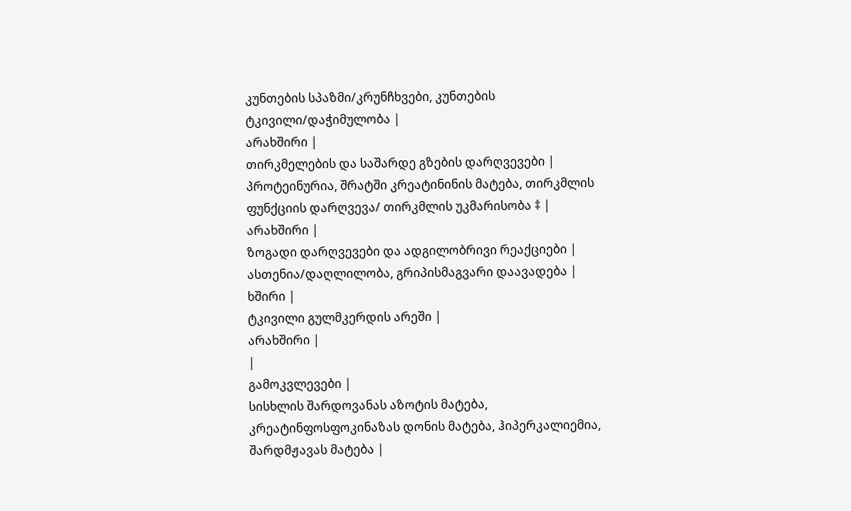კუნთების სპაზმი/კრუნჩხვები, კუნთების ტკივილი/დაჭიმულობა |
არახშირი |
თირკმელების და საშარდე გზების დარღვევები |
პროტეინურია, შრატში კრეატინინის მატება, თირკმლის ფუნქციის დარღვევა/ თირკმლის უკმარისობა ‡ |
არახშირი |
ზოგადი დარღვევები და ადგილობრივი რეაქციები |
ასთენია/დაღლილობა, გრიპისმაგვარი დაავადება |
ხშირი |
ტკივილი გულმკერდის არეში |
არახშირი |
|
გამოკვლევები |
სისხლის შარდოვანას აზოტის მატება, კრეატინფოსფოკინაზას დონის მატება, ჰიპერკალიემია, შარდმჟავას მატება |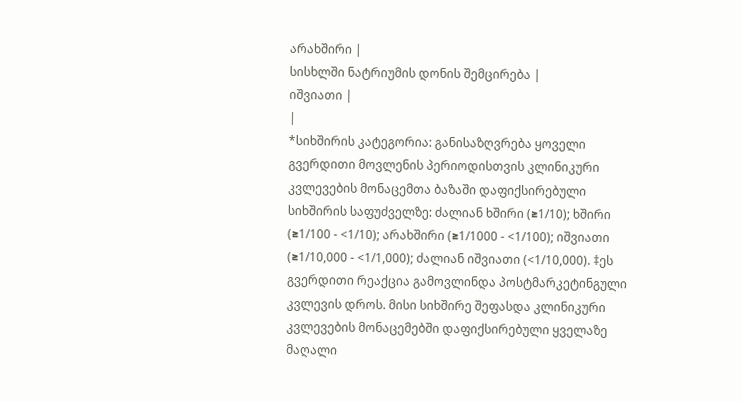არახშირი |
სისხლში ნატრიუმის დონის შემცირება |
იშვიათი |
|
*სიხშირის კატეგორია: განისაზღვრება ყოველი გვერდითი მოვლენის პერიოდისთვის კლინიკური კვლევების მონაცემთა ბაზაში დაფიქსირებული სიხშირის საფუძველზე: ძალიან ხშირი (≥1/10); ხშირი (≥1/100 - <1/10); არახშირი (≥1/1000 - <1/100); იშვიათი (≥1/10,000 - <1/1,000); ძალიან იშვიათი (<1/10,000). ‡ეს გვერდითი რეაქცია გამოვლინდა პოსტმარკეტინგული კვლევის დროს. მისი სიხშირე შეფასდა კლინიკური კვლევების მონაცემებში დაფიქსირებული ყველაზე მაღალი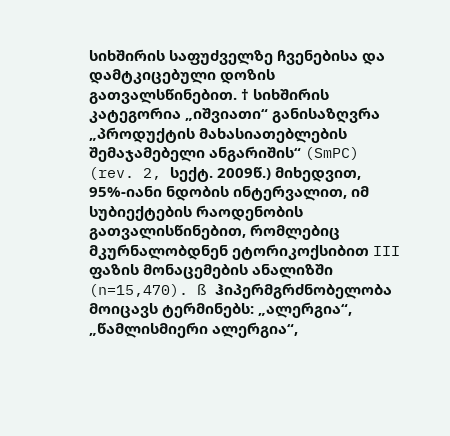სიხშირის საფუძველზე ჩვენებისა და დამტკიცებული დოზის გათვალსწინებით. † სიხშირის კატეგორია „იშვიათი“ განისაზღვრა „პროდუქტის მახასიათებლების შემაჯამებელი ანგარიშის“ (SmPC) (rev. 2, სექტ. 2009წ.) მიხედვით, 95%-იანი ნდობის ინტერვალით, იმ სუბიექტების რაოდენობის გათვალისწინებით, რომლებიც მკურნალობდნენ ეტორიკოქსიბით III ფაზის მონაცემების ანალიზში (n=15,470). ß ჰიპერმგრძნობელობა მოიცავს ტერმინებს: „ალერგია“, „წამლისმიერი ალერგია“,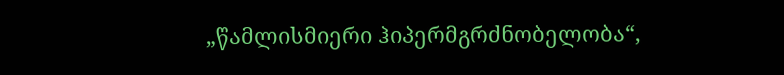„წამლისმიერი ჰიპერმგრძნობელობა“,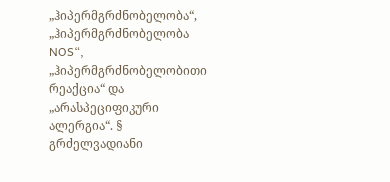„ჰიპერმგრძნობელობა“, „ჰიპერმგრძნობელობა NOS“, „ჰიპერმგრძნობელობითი რეაქცია“ და „არასპეციფიკური ალერგია“. § გრძელვადიანი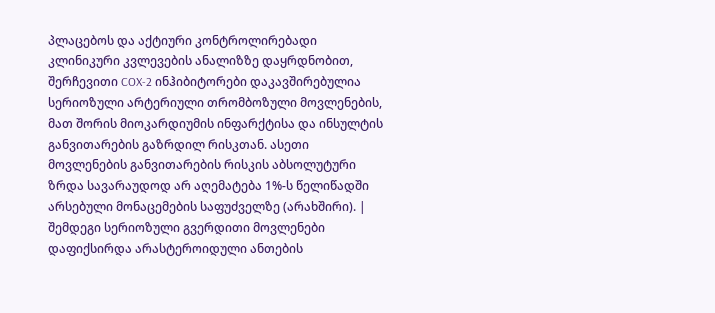პლაცებოს და აქტიური კონტროლირებადი კლინიკური კვლევების ანალიზზე დაყრდნობით, შერჩევითი COX-2 ინჰიბიტორები დაკავშირებულია სერიოზული არტერიული თრომბოზული მოვლენების, მათ შორის მიოკარდიუმის ინფარქტისა და ინსულტის განვითარების გაზრდილ რისკთან. ასეთი მოვლენების განვითარების რისკის აბსოლუტური ზრდა სავარაუდოდ არ აღემატება 1%-ს წელიწადში არსებული მონაცემების საფუძველზე (არახშირი). |
შემდეგი სერიოზული გვერდითი მოვლენები დაფიქსირდა არასტეროიდული ანთების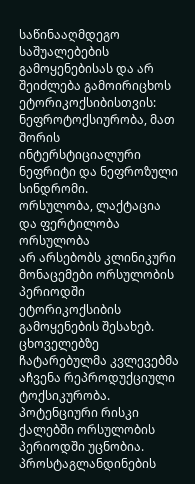საწინააღმდეგო საშუალებების გამოყენებისას და არ შეიძლება გამოირიცხოს ეტორიკოქსიბისთვის: ნეფროტოქსიურობა, მათ შორის ინტერსტიციალური ნეფრიტი და ნეფროზული სინდრომი.
ორსულობა, ლაქტაცია და ფერტილობა
ორსულობა
არ არსებობს კლინიკური მონაცემები ორსულობის პერიოდში ეტორიკოქსიბის გამოყენების შესახებ. ცხოველებზე ჩატარებულმა კვლევებმა აჩვენა რეპროდუქციული ტოქსიკურობა. პოტენციური რისკი ქალებში ორსულობის პერიოდში უცნობია. პროსტაგლანდინების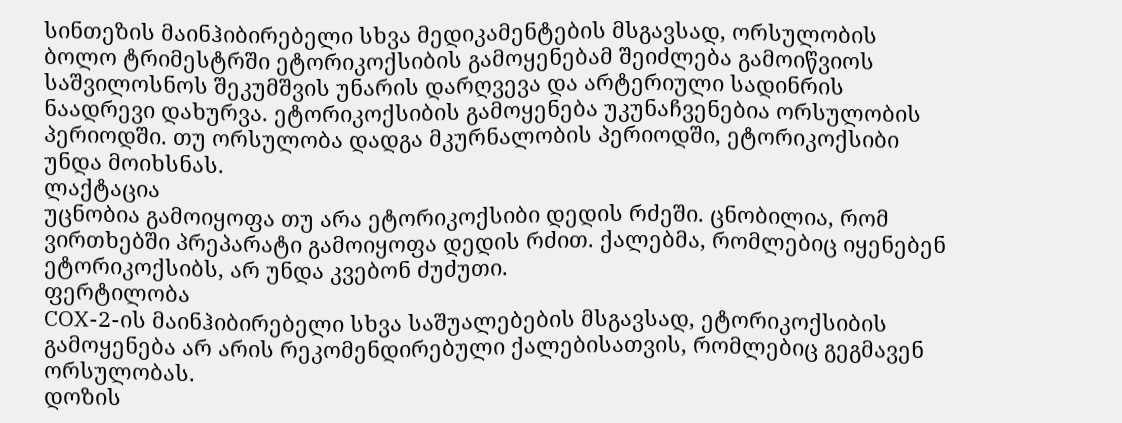სინთეზის მაინჰიბირებელი სხვა მედიკამენტების მსგავსად, ორსულობის ბოლო ტრიმესტრში ეტორიკოქსიბის გამოყენებამ შეიძლება გამოიწვიოს საშვილოსნოს შეკუმშვის უნარის დარღვევა და არტერიული სადინრის ნაადრევი დახურვა. ეტორიკოქსიბის გამოყენება უკუნაჩვენებია ორსულობის პერიოდში. თუ ორსულობა დადგა მკურნალობის პერიოდში, ეტორიკოქსიბი უნდა მოიხსნას.
ლაქტაცია
უცნობია გამოიყოფა თუ არა ეტორიკოქსიბი დედის რძეში. ცნობილია, რომ ვირთხებში პრეპარატი გამოიყოფა დედის რძით. ქალებმა, რომლებიც იყენებენ ეტორიკოქსიბს, არ უნდა კვებონ ძუძუთი.
ფერტილობა
COX-2-ის მაინჰიბირებელი სხვა საშუალებების მსგავსად, ეტორიკოქსიბის გამოყენება არ არის რეკომენდირებული ქალებისათვის, რომლებიც გეგმავენ ორსულობას.
დოზის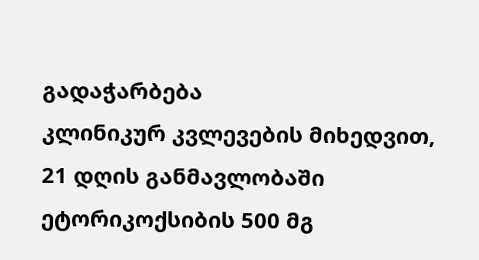გადაჭარბება
კლინიკურ კვლევების მიხედვით, 21 დღის განმავლობაში ეტორიკოქსიბის 500 მგ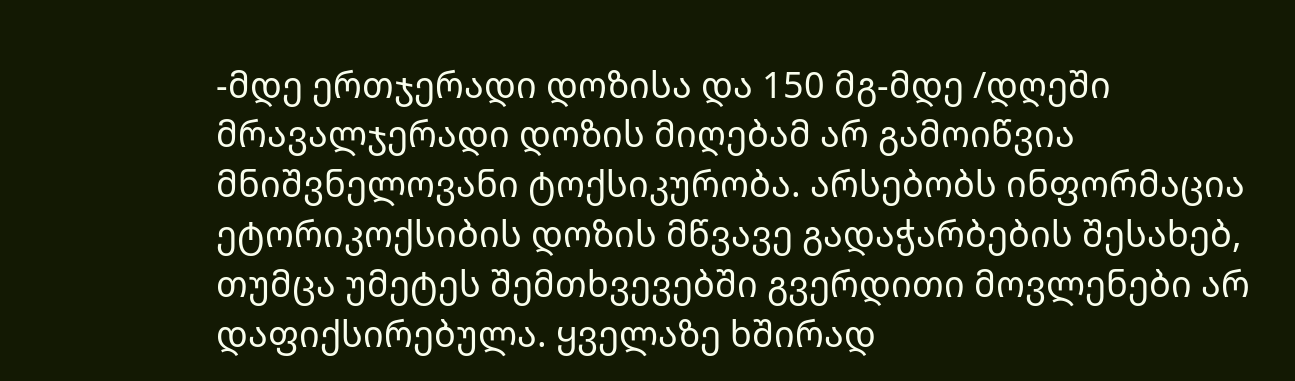-მდე ერთჯერადი დოზისა და 150 მგ-მდე /დღეში მრავალჯერადი დოზის მიღებამ არ გამოიწვია მნიშვნელოვანი ტოქსიკურობა. არსებობს ინფორმაცია ეტორიკოქსიბის დოზის მწვავე გადაჭარბების შესახებ, თუმცა უმეტეს შემთხვევებში გვერდითი მოვლენები არ დაფიქსირებულა. ყველაზე ხშირად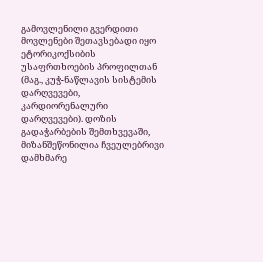გამოვლენილი გვერდითი მოვლენები შეთავსებადი იყო ეტორიკოქსიბის უსაფრთხოების პროფილთან (მაგ., კუჭ-ნაწლავის სისტემის დარღვევები, კარდიორენალური დარღვევები). დოზის გადაჭარბების შემთხვევაში, მიზანშეწონილია ჩვეულებრივი დამხმარე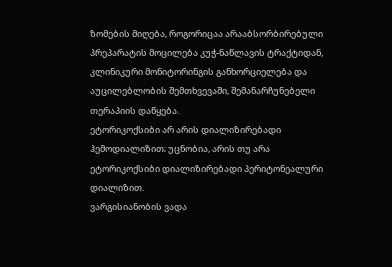ზომების მიღება, როგორიცაა არააბსორბირებული პრეპარატის მოცილება კუჭ-ნაწლავის ტრაქტიდან, კლინიკური მონიტორინგის განხორციელება და აუცილებლობის შემთხვევაში, შემანარჩუნებელი თერაპიის დაწყება.
ეტორიკოქსიბი არ არის დიალიზირებადი ჰემოდიალიზით; უცნობია, არის თუ არა ეტორიკოქსიბი დიალიზირებადი პერიტონეალური დიალიზით.
ვარგისიანობის ვადა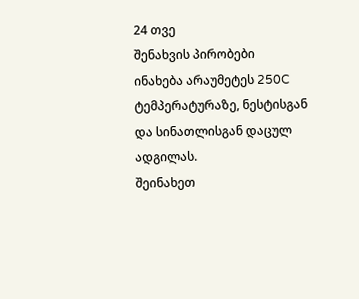24 თვე
შენახვის პირობები
ინახება არაუმეტეს 250C ტემპერატურაზე, ნესტისგან და სინათლისგან დაცულ ადგილას.
შეინახეთ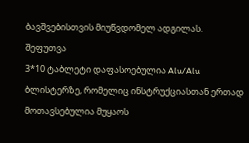ბავშვებისთვის მიუწვდომელ ადგილას.
შეფუთვა
3*10 ტაბლეტი დაფასოებულია Alu/Alu ბლისტერზე, რომელიც ინსტრუქციასთან ერთად მოთავსებულია მუყაოს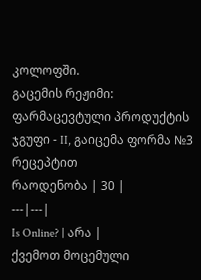კოლოფში.
გაცემის რეჟიმი:
ფარმაცევტული პროდუქტის ჯგუფი - II, გაიცემა ფორმა №3 რეცეპტით
რაოდენობა | 30 |
---|---|
Is Online? | არა |
ქვემოთ მოცემული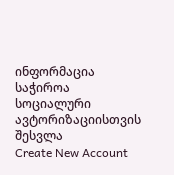ინფორმაცია საჭიროა სოციალური ავტორიზაციისთვის
შესვლა
Create New Account